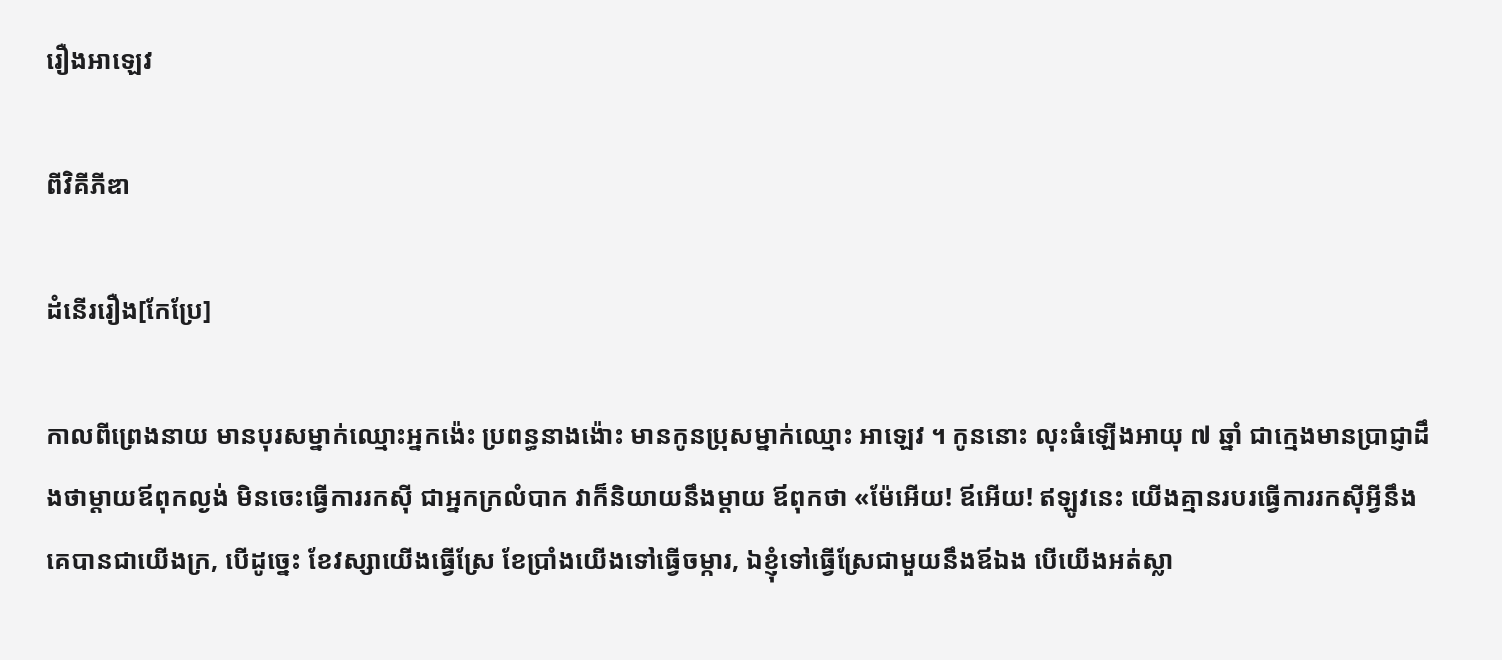រឿងអាឡេវ

ពីវិគីភីឌា

ដំនើររឿង[កែប្រែ]

កាលពីព្រេងនាយ មានបុរសម្នាក់ឈ្មោះអ្នកង៉េះ ប្រពន្ធនាងង៉ោះ មានកូនប្រុសម្នាក់ឈ្មោះ អាឡេវ ។ កូននោះ លុះធំឡើងអាយុ ៧ ឆ្នាំ ជាក្មេងមានប្រាជ្ញាដឹងថាម្តាយឪពុកល្ងង់ មិនចេះធ្វើការរកស៊ី ជាអ្នកក្រលំបាក វាក៏និយាយនឹងម្តាយ ឪពុកថា «ម៉ែអើយ! ឪអើយ! ឥឡូវនេះ យើងគ្មានរបរធ្វើការរកស៊ីអ្វីនឹងគេបានជាយើងក្រ, បើដូច្នេះ ខែវស្សាយើងធ្វើស្រែ ខែប្រាំងយើងទៅធ្វើចម្ការ, ឯខ្ញុំទៅធ្វើស្រែជាមួយនឹងឪឯង បើយើងអត់ស្លា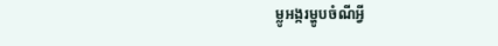ម្លូអង្ករម្ហូបចំណីអ្វី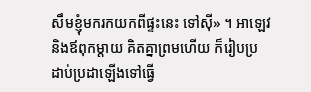សឹមខ្ញុំមករកយកពីផ្ទះនេះ ទៅស៊ី» ។ អាឡេវនិងឪពុកម្តាយ គិតគ្នាព្រមហើយ ក៏រៀបប្រដាប់ប្រដាឡើងទៅធ្វើ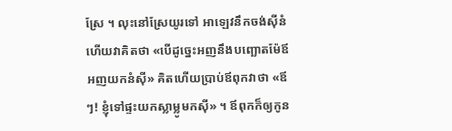ស្រែ ។ លុះនៅស្រែយូរទៅ អាឡេវនឹកចង់ស៊ីនំ ហើយវាគិតថា «បើដូច្នេះអញនឹងបញ្ឆោតម៉ែឪអញយកនំស៊ី» គិតហើយប្រាប់ឪពុកវាថា «ឪៗ! ខ្ញុំទៅផ្ទះយកស្លាម្លូមកស៊ី» ។ ឪពុកក៏ឲ្យកូន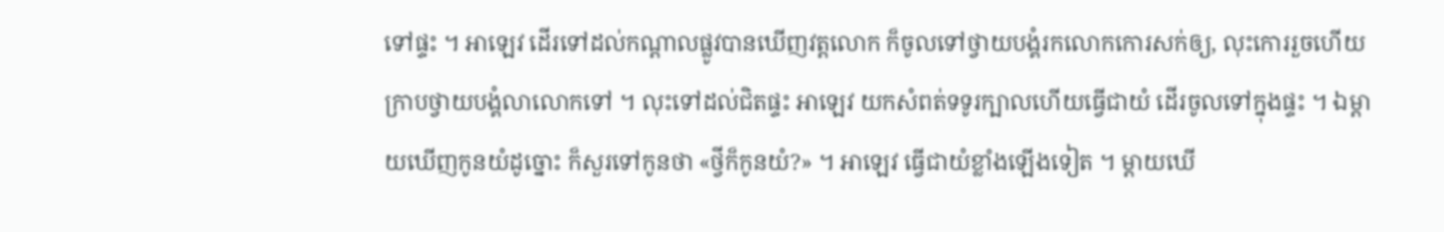ទៅផ្ទះ ។ អាឡេវ ដើរទៅដល់កណ្តាលផ្លូវបានឃើញវត្តលោក ក៏ចូលទៅថ្វាយបង្គំរកលោកកោរសក់ឲ្យ, លុះកោររួចហើយក្រាបថ្វាយបង្គំលាលោកទៅ ។ លុះទៅដល់ជិតផ្ទះ អាឡេវ យកសំពត់ទទូរក្បាលហើយធ្វើជាយំ ដើរចូលទៅក្នុងផ្ទះ ។ ឯម្តាយឃើញកូនយំដូច្នោះ ក៏សួរទៅកូនថា «ថ្វីក៏កូនយំ?» ។ អាឡេវ ធ្វើជាយំខ្លាំងឡើងទៀត ។ ម្តាយឃើ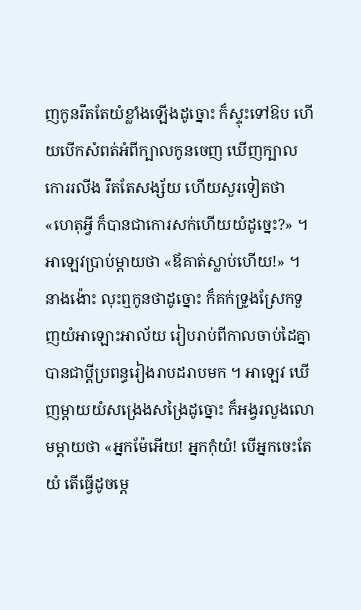ញកូនរឹតតែយំខ្លាំងឡើងដូច្នោះ ក៏ស្ទុះទៅឱប ហើយបើកសំពត់អំពីក្បាលកូនចេញ ឃើញក្បាលកោររលីង រឹតតែសង្ស័យ ហើយសួរទៀតថា «ហេតុអ្វី ក៏បានជាកោរសក់ហើយយំដូច្នេះ?» ។ អាឡេវប្រាប់ម្តាយថា «ឪគាត់ស្លាប់ហើយ!» ។ នាងង៉ោះ លុះឮកូនថាដូច្នោះ ក៏គក់ទ្រូងស្រែកទួញយំអាឡោះអាល័យ រៀបរាប់ពីកាលចាប់ដៃគ្នាបានជាប្តីប្រពន្ធរៀងរាបដរាបមក ។ អាឡេវ ឃើញម្តាយយំសង្រេងសង្រៃដូច្នោះ ក៏អង្វរលួងលោមម្តាយថា «អ្នកម៉ែអើយ! អ្នកកុំយំ! បើអ្នកចេះតែយំ តើធ្វើដូចម្តេ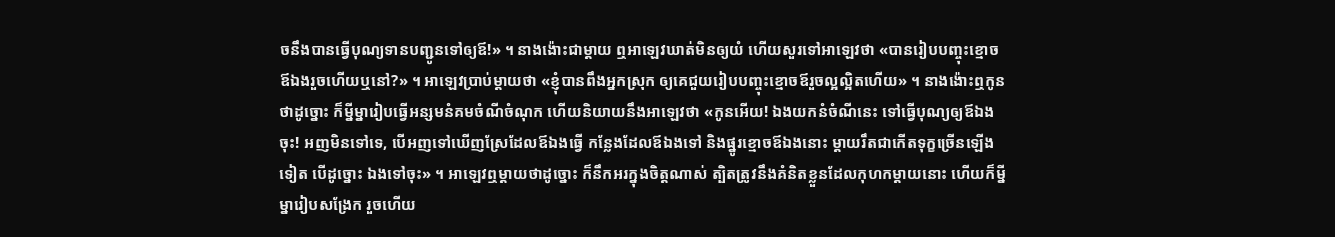ចនឹងបានធ្វើបុណ្យទានបញ្ជូនទៅឲ្យឪ!» ។ នាងង៉ោះជាម្តាយ ឮអាឡេវឃាត់មិនឲ្យយំ ហើយសួរទៅអាឡេវថា «បានរៀបបញ្ចុះខ្មោចឪឯងរួចហើយឬនៅ?» ។ អាឡេវប្រាប់ម្តាយថា «ខ្ញុំបានពឹងអ្នកស្រុក ឲ្យគេជួយរៀបបញ្ចុះខ្មោចឪរួចល្អល្អិតហើយ» ។ នាងង៉ោះឮកូនថាដូច្នោះ ក៏ម្នីម្នារៀបធ្វើអន្សមនំគមចំណីចំណុក ហើយនិយាយនឹងអាឡេវថា «កូនអើយ! ឯងយកនំចំណីនេះ ទៅធ្វើបុណ្យឲ្យឪឯងចុះ! អញមិនទៅទេ, បើអញទៅឃើញស្រែដែលឪឯងធ្វើ កន្លែងដែលឪឯងទៅ និងផ្នូរខ្មោចឪឯងនោះ ម្តាយរឹតជាកើតទុក្ខច្រើនឡើងទៀត បើដូច្នោះ ឯងទៅចុះ» ។ អាឡេវឮម្តាយថាដូច្នោះ ក៏នឹកអរក្នុងចិត្តណាស់ ត្បិតត្រូវនឹងគំនិតខ្លួនដែលកុហកម្តាយនោះ ហើយក៏ម្នីម្នារៀបសង្រែក រួចហើយ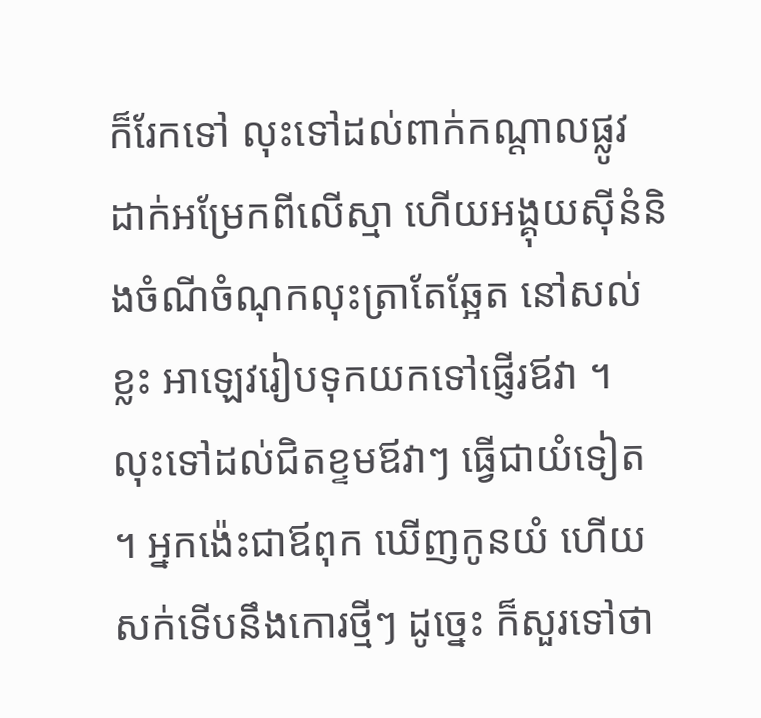ក៏រែកទៅ លុះទៅដល់ពាក់កណ្តាលផ្លូវ ដាក់អម្រែកពីលើស្មា ហើយអង្គុយស៊ីនំនិងចំណីចំណុកលុះត្រាតែឆ្អែត នៅសល់ខ្លះ អាឡេវរៀបទុកយកទៅផ្ញើរឪវា ។ លុះទៅដល់ជិតខ្ទមឪវាៗ ធ្វើជាយំទៀត ។ អ្នកង៉េះជាឪពុក ឃើញកូនយំ ហើយសក់ទើបនឹងកោរថ្មីៗ ដូច្នេះ ក៏សួរទៅថា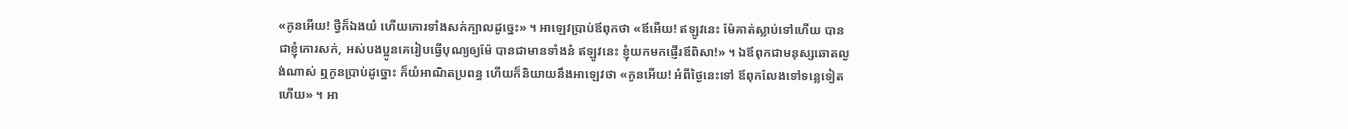«កូនអើយ! ថ្វីក៏ឯងយំ ហើយកោរទាំងសក់ក្បាលដូច្នេះ» ។ អាឡេវប្រាប់ឪពុកថា «ឪអើយ! ឥឡូវនេះ ម៉ែគាត់ស្លាប់ទៅហើយ បានជាខ្ញុំកោរសក់, អស់បងប្អូនគេរៀបធ្វើបុណ្យឲ្យម៉ែ បានជាមានទាំងនំ ឥឡូវនេះ ខ្ញុំយកមកផ្ញើរឪពិសា!» ។ ឯឪពុកជាមនុស្សឆោតល្ងង់ណាស់ ឮកូនប្រាប់ដូច្នោះ ក៏យំអាណិតប្រពន្ធ ហើយក៏និយាយនឹងអាឡេវថា «កូនអើយ! អំពីថ្ងៃនេះទៅ ឪពុកលែងទៅទន្លេទៀតហើយ» ។ អា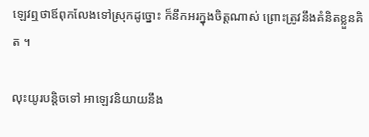ឡេវឮថាឪពុកលែងទៅស្រុកដូច្នោះ ក៏នឹកអរក្នុងចិត្តណាស់ ព្រោះត្រូវនឹងគំនិតខ្លួនគិត ។

លុះយូរបន្តិចទៅ អាឡេវនិយាយនឹង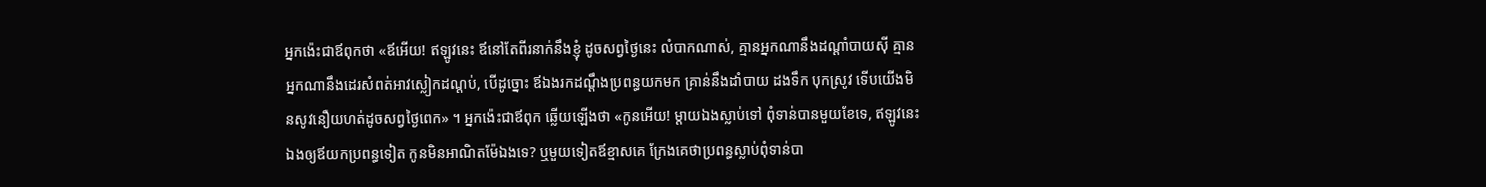អ្នកង៉េះជាឪពុកថា «ឪអើយ! ឥឡូវនេះ ឪនៅតែពីរនាក់នឹងខ្ញុំ ដូចសព្វថ្ងៃនេះ លំបាកណាស់, គ្មានអ្នកណានឹងដណ្តាំបាយស៊ី គ្មានអ្នកណានឹងដេរសំពត់អាវស្លៀកដណ្តប់, បើដូច្នោះ ឪឯងរកដណ្តឹងប្រពន្ធយកមក គ្រាន់នឹងដាំបាយ ដងទឹក បុកស្រូវ ទើបយើងមិនសូវនឿយហត់ដូចសព្វថ្ងៃពេក» ។ អ្នកង៉េះជាឪពុក ឆ្លើយឡើងថា «កូនអើយ! ម្តាយឯងស្លាប់ទៅ ពុំទាន់បានមួយខែទេ, ឥឡូវនេះ ឯងឲ្យឪយកប្រពន្ធទៀត កូនមិនអាណិតម៉ែឯងទេ? ឬមួយទៀតឪខ្មាសគេ ក្រែងគេថាប្រពន្ធស្លាប់ពុំទាន់បា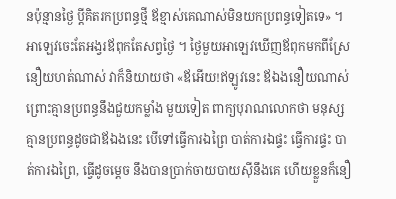នប៉ុន្មានថ្ងៃ ប្តីគិតរកប្រពន្ធថ្មី ឪខ្មាស់គេណាស់មិនយកប្រពន្ធទៀតទេ» ។ អាឡេវចេះតែអង្វរឪពុកតែសព្វថ្ងៃ ។ ថ្ងៃមួយអាឡេវឃើញឪពុកមកពីស្រែនឿយហត់ណាស់ វាក៏និយាយថា «ឪអើយ!ឥឡូវនេះ ឪឯងនឿយណាស់ ព្រោះគ្មានប្រពន្ធនឹងជួយកម្លាំង មួយទៀត ពាក្យបុរាណលោកថា មនុស្សគ្មានប្រពន្ធដូចជាឪឯងនេះ បើទៅធ្វើការឯព្រៃ បាត់ការឯផ្ទះ ធ្វើការផ្ទះ បាត់ការឯព្រៃ, ធ្វើដូចម្តេច នឹងបានប្រាក់ចាយបាយស៊ីនឹងគេ ហើយខ្លួនក៏នឿ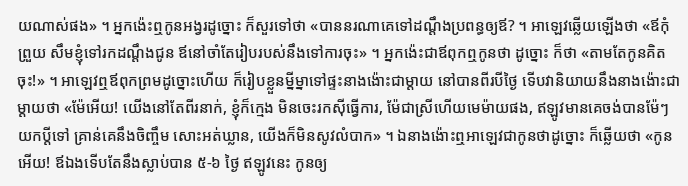យណាស់ផង» ។ អ្នកង៉េះឮកូនអង្វរដូច្នោះ ក៏សួរទៅថា «បាននរណាគេទៅដណ្តឹងប្រពន្ធឲ្យឪ? ។ អាឡេវឆ្លើយឡើងថា «ឪកុំព្រួយ សឹមខ្ញុំទៅរកដណ្តឹងជូន ឪនៅចាំតែរៀបរបស់នឹងទៅការចុះ» ។ អ្នកង៉េះជាឪពុកឮកូនថា ដូច្នោះ ក៏ថា «តាមតែកូនគិតចុះ!» ។ អាឡេវឮឪពុកព្រមដូច្នោះហើយ ក៏រៀបខ្លួនម្នីម្នាទៅផ្ទះនាងង៉ោះជាម្តាយ នៅបានពីរបីថ្ងៃ ទើបវានិយាយនឹងនាងង៉ោះជាម្តាយថា «ម៉ែអើយ! យើងនៅតែពីរនាក់, ខ្ញុំក៏ក្មេង មិនចេះរកស៊ីធ្វើការ, ម៉ែជាស្រីហើយមេម៉ាយផង, ឥឡូវមានគេចង់បានម៉ែៗ យកប្តីទៅ គ្រាន់គេនឹងចិញ្ចឹម សោះអត់ឃ្លាន, យើងក៏មិនសូវលំបាក» ។ ឯនាងង៉ោះឮអាឡេវជាកូនថាដូច្នោះ ក៏ឆ្លើយថា «កូនអើយ! ឪឯងទើបតែនឹងស្លាប់បាន ៥-៦ ថ្ងៃ ឥឡូវនេះ កូនឲ្យ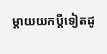ម្តាយយកប្តីទៀតដូ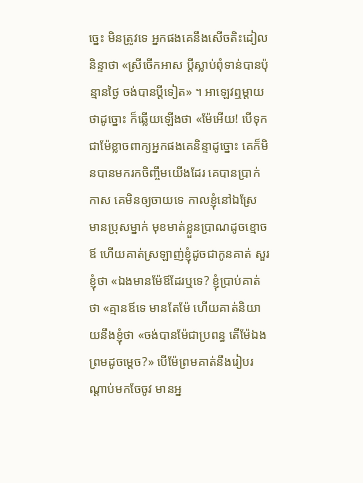ច្នេះ មិនត្រូវទេ អ្នកផងគេនឹងសើចតិះដៀលនិន្ទាថា «ស្រីចើកអាស ប្តីស្លាប់ពុំទាន់បានប៉ុន្មានថ្ងៃ ចង់បានប្តីទៀត» ។ អាឡេវឮម្តាយថាដូច្នោះ ក៏ឆ្លើយឡើងថា «ម៉ែអើយ! បើទុកជាម៉ែខ្លាចពាក្យអ្នកផងគេនិន្ទាដូច្នោះ គេក៏មិនបានមករកចិញ្ចឹមយើងដែរ គេបានប្រាក់កាស គេមិនឲ្យចាយទេ កាលខ្ញុំនៅឯស្រែ មានប្រុសម្នាក់ មុខមាត់ខ្លួនប្រាណដូចខ្មោចឪ ហើយគាត់ស្រឡាញ់ខ្ញុំដូចជាកូនគាត់ សួរខ្ញុំថា «ឯងមានម៉ែឪដែរឬទេ? ខ្ញុំប្រាប់គាត់ថា «គ្មានឪទេ មានតែម៉ែ ហើយគាត់និយាយនឹងខ្ញុំថា «ចង់បានម៉ែជាប្រពន្ធ តើម៉ែឯងព្រមដូចម្តេច?» បើម៉ែព្រមគាត់នឹងរៀបរណ្តាប់មកចែចូវ មានអ្ន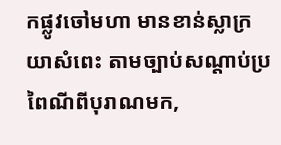កផ្លូវចៅមហា មានខាន់ស្លាក្រយាសំពេះ តាមច្បាប់សណ្តាប់ប្រពៃណីពីបុរាណមក,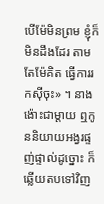បើម៉ែមិនព្រម ខ្ញុំក៏មិនដឹងដែរ តាមតែម៉ែគិត ធ្វើការរកស៊ីចុះ» ។ នាងង៉ោះជាម្តាយ ឮកូននិយាយអង្វរផ្ទញ់ផ្ទាល់ដូច្នោះ ក៏ឆ្លើយតបទៅវិញ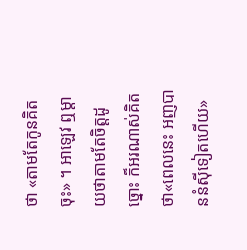ថា «តាមតែកូនគិតចុះ» ។ អាឡេវ ឮម្តាយថាតាមតែចិត្តដូច្នោះ ក៏អរណាស់គិតថា«ពេលនេះ អញបាននំស៊ីទៀតហើយ»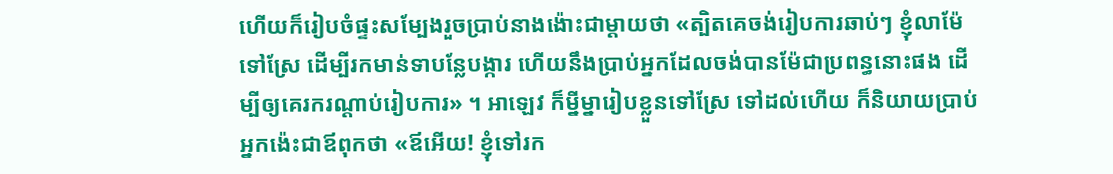ហើយក៏រៀបចំផ្ទះសម្បែងរួចប្រាប់នាងង៉ោះជាម្តាយថា «ត្បិតគេចង់រៀបការឆាប់ៗ ខ្ញុំលាម៉ែទៅស្រែ ដើម្បីរកមាន់ទាបន្លែបង្ការ ហើយនឹងប្រាប់ឣ្នកដែលចង់បានម៉ែជាប្រពន្ធនោះផង ដើម្បីឲ្យគេរករណ្តាប់រៀបការ» ។ អាឡេវ ក៏ម្នីម្នារៀបខ្លួនទៅស្រែ ទៅដល់ហើយ ក៏និយាយប្រាប់អ្នកង៉េះជាឪពុកថា «ឪអើយ! ខ្ញុំទៅរក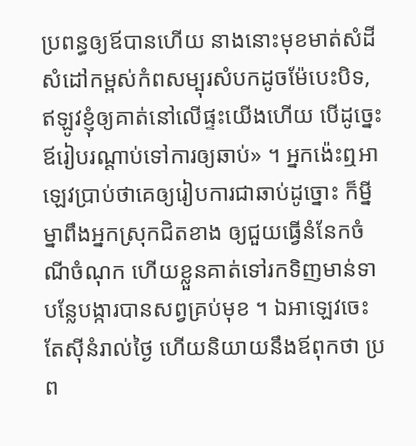ប្រពន្ធឲ្យឪបានហើយ នាងនោះមុខមាត់សំដីសំដៅកម្ពស់កំពសម្បុរសំបកដូចម៉ែបេះបិទ, ឥឡូវខ្ញុំឲ្យគាត់នៅលើផ្ទះយើងហើយ បើដូច្នេះឪរៀបរណ្តាប់ទៅការឲ្យឆាប់» ។ អ្នកង៉េះឮអាឡេវប្រាប់ថាគេឲ្យរៀបការជាឆាប់ដូច្នោះ ក៏ម្នីម្នាពឹងអ្នកស្រុកជិតខាង ឲ្យជួយធ្វើនំនែកចំណីចំណុក ហើយខ្លួនគាត់ទៅរកទិញមាន់ទា បន្លែបង្ការបានសព្វគ្រប់មុខ ។ ឯអាឡេវចេះតែស៊ីនំរាល់ថ្ងៃ ហើយនិយាយនឹងឪពុកថា ប្រព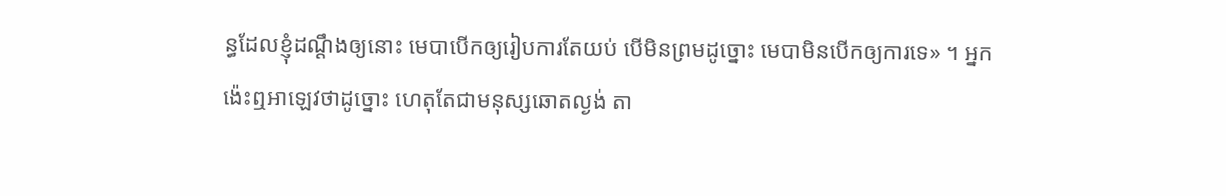ន្ធដែលខ្ញុំដណ្តឹងឲ្យនោះ មេបាបើកឲ្យរៀបការតែយប់ បើមិនព្រមដូច្នោះ មេបាមិនបើកឲ្យការទេ» ។ អ្នកង៉េះឮអាឡេវថាដូច្នោះ ហេតុតែជាមនុស្សឆោតល្ងង់ តា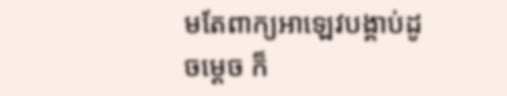មតែពាក្យអាឡេវបង្គាប់ដូចម្តេច ក៏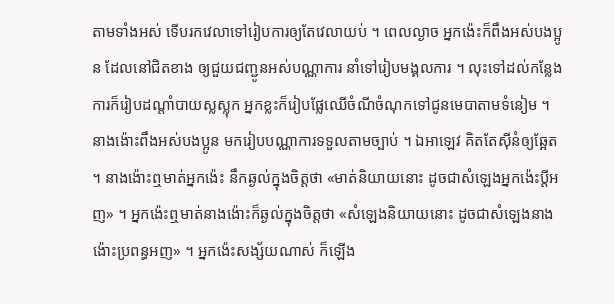តាមទាំងអស់ ទើបរកវេលាទៅរៀបការឲ្យតែវេលាយប់ ។ ពេលល្ងាច អ្នកង៉េះក៏ពឹងអស់បងប្អូន ដែលនៅជិតខាង ឲ្យជួយជញ្ជូនអស់បណ្ណាការ នាំទៅរៀបមង្គលការ ។ លុះទៅដល់កន្លែងការក៏រៀបដណ្តាំបាយស្លស្លុក អ្នកខ្លះក៏រៀបផ្លែឈើចំណីចំណុកទៅជូនមេបាតាមទំនៀម ។ នាងង៉ោះពឹងអស់បងប្អូន មករៀបបណ្ណាការទទួលតាមច្បាប់ ។ ឯអាឡេវ គិតតែស៊ីនំឲ្យឆ្អែត ។ នាងង៉ោះឮមាត់អ្នកង៉េះ នឹកឆ្ងល់ក្នុងចិត្តថា «មាត់និយាយនោះ ដូចជាសំឡេងអ្នកង៉េះប្តីអញ» ។ អ្នកង៉េះឮមាត់នាងង៉ោះក៏ឆ្ងល់ក្នុងចិត្តថា «សំឡេងនិយាយនោះ ដូចជាសំឡេងនាងង៉ោះប្រពន្ធអញ» ។ អ្នកង៉េះសង្ស័យណាស់ ក៏ឡើង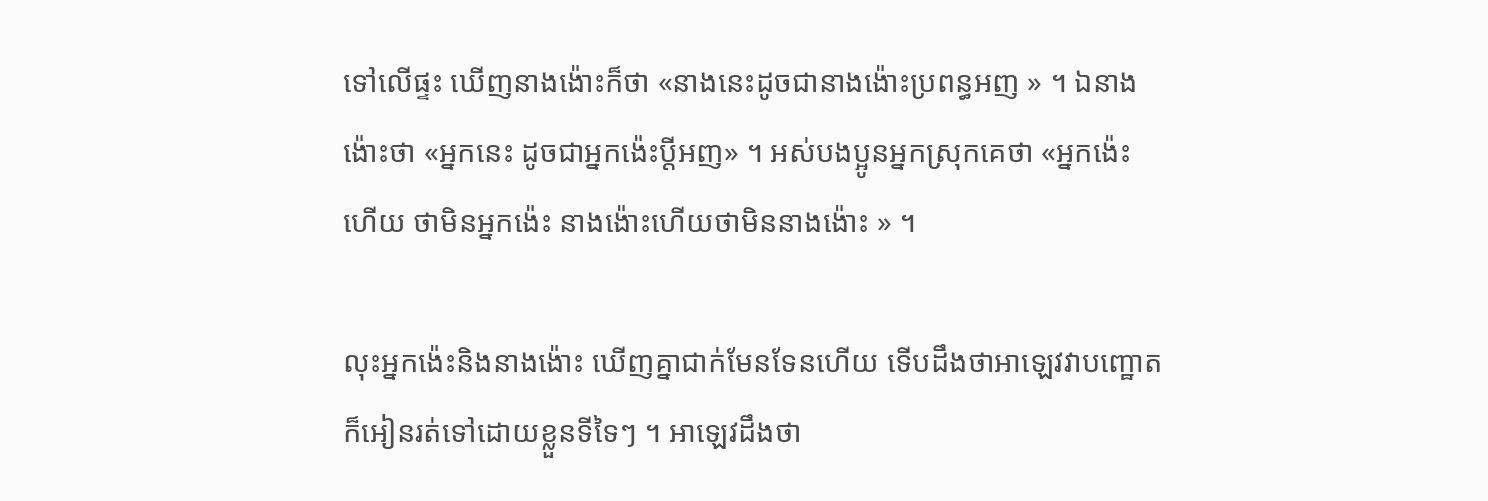ទៅលើផ្ទះ ឃើញនាងង៉ោះក៏ថា «នាងនេះដូចជានាងង៉ោះប្រពន្ធអញ » ។ ឯនាងង៉ោះថា «អ្នកនេះ ដូចជាអ្នកង៉េះប្តីអញ» ។ អស់បងប្អូនអ្នកស្រុកគេថា «អ្នកង៉េះហើយ ថាមិនអ្នកង៉េះ នាងង៉ោះហើយថាមិននាងង៉ោះ » ។

លុះអ្នកង៉េះនិងនាងង៉ោះ ឃើញគ្នាជាក់មែនទែនហើយ ទើបដឹងថាអាឡេវវាបញ្ឋោត ក៏អៀនរត់ទៅដោយខ្លួនទីទៃៗ ។ អាឡេវដឹងថា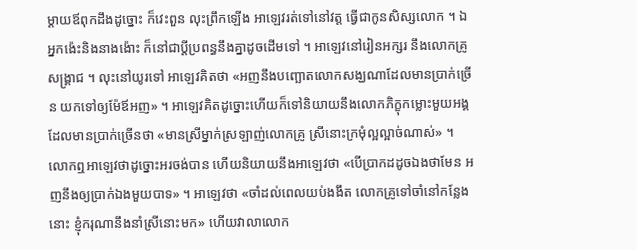ម្តាយឪពុកដឹងដូច្នោះ ក៏វេះពួន លុះព្រឹកឡើង អាឡេវរត់ទៅនៅវត្ត ធ្វើជាកូនសិស្សលោក ។ ឯអ្នកង៉េះនិងនាងង៉ោះ ក៏នៅជាប្តីប្រពន្ធនឹងគ្នាដូចដើមទៅ ។ អាឡេវនៅរៀនអក្សរ នឹងលោកគ្រូសង្រ្គាជ ។ លុះនៅយូរទៅ អាឡេវគិតថា «អញនឹងបញ្ឆោតលោកសង្ឃណាដែលមានប្រាក់ច្រើន យកទៅឲ្យម៉ែឪអញ» ។ អាឡេវគិតដូច្នោះហើយក៏ទៅនិយាយនឹងលោកភិក្ខុកម្លោះមួយអង្គ ដែលមានប្រាក់ច្រើនថា «មានស្រីម្នាក់ស្រឡាញ់លោកគ្រូ ស្រីនោះក្រមុំល្អល្អាច់ណាស់» ។ លោកឮអាឡេវថាដូច្នោះអរចង់បាន ហើយនិយាយនឹងអាឡេវថា «បើប្រាកដដូចឯងថាមែន អញនឹងឲ្យប្រាក់ឯងមួយបាទ» ។ អាឡេវថា «ចាំដល់ពេលយប់ងងឹត លោកគ្រូទៅចាំនៅកន្លែងនោះ ខ្ញុំករុណានឹងនាំស្រីនោះមក» ហើយវាលាលោក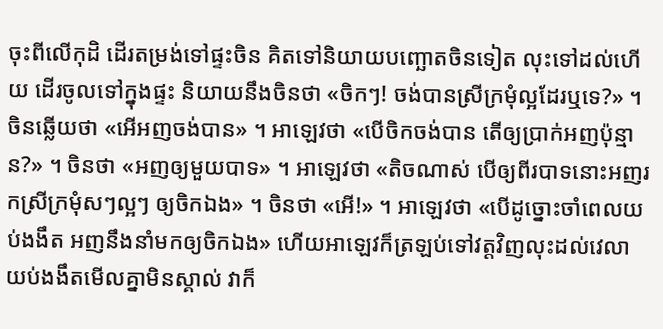ចុះពីលើកុដិ ដើរតម្រង់ទៅផ្ទះចិន គិតទៅនិយាយបញ្ឆោតចិនទៀត លុះទៅដល់ហើយ ដើរចូលទៅក្នុងផ្ទះ និយាយនឹងចិនថា «ចិកៗ! ចង់បានស្រីក្រមុំល្អដែរឬទេ?» ។ ចិនឆ្លើយថា «អើអញចង់បាន» ។ អាឡេវថា «បើចិកចង់បាន តើឲ្យប្រាក់អញប៉ុន្មាន?» ។ ចិនថា «អញឲ្យមួយបាទ» ។ អាឡេវថា «តិចណាស់ បើឲ្យពីរបាទនោះអញរកស្រីក្រមុំសៗល្អៗ ឲ្យចិកឯង» ។ ចិនថា «អើ!» ។ អាឡេវថា «បើដូច្នោះចាំពេលយប់ងងឹត អញនឹងនាំមកឲ្យចិកឯង» ហើយអាឡេវក៏ត្រឡប់ទៅវត្តវិញលុះដល់វេលាយប់ងងឹតមើលគ្នាមិនស្គាល់ វាក៏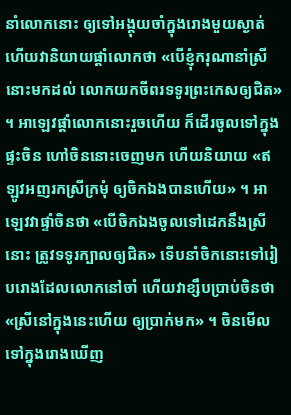នាំលោកនោះ ឲ្យទៅអង្គុយចាំក្នុងរោងមួយស្ងាត់ ហើយវានិយាយផ្តាំលោកថា «បើខ្ញុំករុណានាំស្រីនោះមកដល់ លោកយកចីពរទទូរព្រះកេសឲ្យជិត» ។ អាឡេវផ្តាំលោកនោះរួចហើយ ក៏ដើរចូលទៅក្នុងផ្ទះចិន ហៅចិននោះចេញមក ហើយនិយាយ «ឥឡូវអញរកស្រីក្រមុំ ឲ្យចិកឯងបានហើយ» ។ អាឡេវវាផ្ទាំចិនថា «បើចិកឯងចូលទៅដេកនឹងស្រីនោះ ត្រូវទទូរក្បាលឲ្យជិត» ទើបនាំចិកនោះទៅរៀបរោងដែលលោកនៅចាំ ហើយវាខ្សឹបប្រាប់ចិនថា «ស្រីនៅក្នុងនេះហើយ ឲ្យប្រាក់មក» ។ ចិនមើលទៅក្នុងរោងឃើញ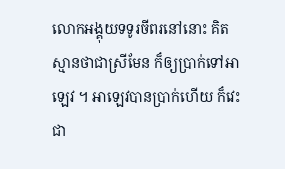លោកអង្គុយទទូរចីពរនៅនោះ គិតស្មានថាជាស្រីមែន ក៏ឲ្យប្រាក់ទៅអាឡេវ ។ អាឡេវបានប្រាក់ហើយ ក៏វេះជា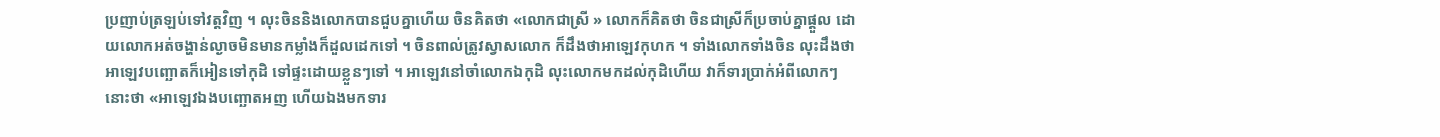ប្រញាប់ត្រឡប់ទៅវត្តវិញ ។ លុះចិននិងលោកបានជួបគ្នាហើយ ចិនគិតថា «លោកជាស្រី » លោកក៏គិតថា ចិនជាស្រីក៏ប្រចាប់គ្នាផ្ដួល ដោយលោកអត់ចង្ហាន់ល្ងាចមិនមានកម្លាំងក៏ដួលដេកទៅ ។ ចិនពាល់ត្រូវស្វាសលោក ក៏ដឹងថាអាឡេវកុហក ។ ទាំងលោកទាំងចិន លុះដឹងថាអាឡេវបញ្ឆោតក៏អៀនទៅកុដិ ទៅផ្ទះដោយខ្លួនៗទៅ ។ អាឡេវនៅចាំលោកឯកុដិ លុះលោកមកដល់កុដិហើយ វាក៏ទារប្រាក់អំពីលោកៗនោះថា «អាឡេវឯងបញ្ឆោតអញ ហើយឯងមកទារ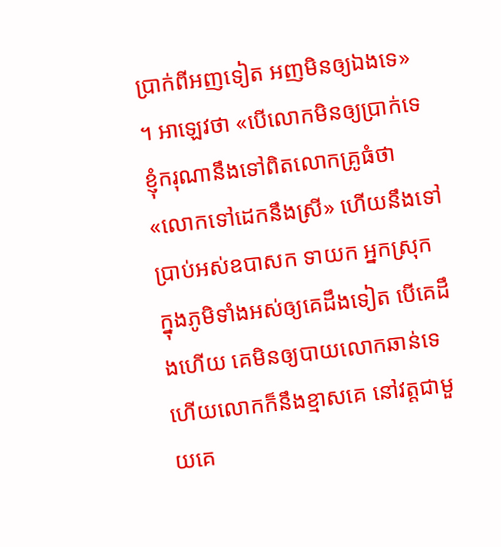ប្រាក់ពីអញទៀត អញមិនឲ្យឯងទេ» ។ អាឡេវថា «បើលោកមិនឲ្យប្រាក់ទេ ខ្ញុំករុណានឹងទៅពិតលោកគ្រូធំថា «លោកទៅដេកនឹងស្រី» ហើយនឹងទៅប្រាប់អស់ឧបាសក ទាយក អ្នកស្រុក ក្នុងភូមិទាំងអស់ឲ្យគេដឹងទៀត បើគេដឹងហើយ គេមិនឲ្យបាយលោកឆាន់ទេ ហើយលោកក៏នឹងខ្មាសគេ នៅវត្តជាមួយគេ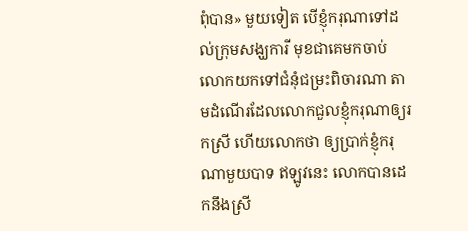ពុំបាន» មួយទៀត បើខ្ញុំករុណាទៅដល់ក្រុមសង្ឃការី មុខជាគេមកចាប់លោកយកទៅជំនុំជម្រះពិចារណា តាមដំណើរដែលលោកជួលខ្ញុំករុណាឲ្យរកស្រី ហើយលោកថា ឲ្យប្រាក់ខ្ញុំករុណាមួយបាទ ឥឡូវនេះ លោកបានដេកនឹងស្រី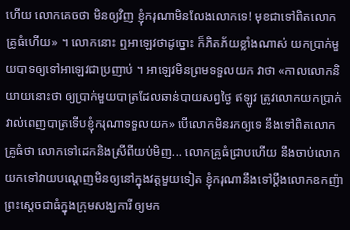ហើយ លោកគេចថា មិនឲ្យវិញ ខ្ញុំករុណាមិនលែងលោកទេ! មុខជាទៅពិតលោកគ្រូធំហើយ» ។ លោកនោះ ឮអាឡេវថាដូច្នោះ ក៏ភិតភ័យខ្លាំងណាស់ យកប្រាក់មួយបាទឲ្យទៅអាឡេវជាប្រញាប់ ។ អាឡេវមិនព្រមទទួលយក វាថា «កាលលោកនិយាយនោះថា ឲ្យប្រាក់មួយបាត្រដែលឆាន់បាយសព្វថ្ងៃ ឥឡូវ ត្រូវលោកយកប្រាក់វាល់ពេញបាត្រទើបខ្ញុំករុណាទទួលយក» បើលោកមិនរកឲ្យទេ នឹងទៅពិតលោកគ្រូធំថា លោកទៅដេកនិងស្រីពីយប់មិញ... លោកគ្រូធំជ្រាបហើយ នឹងចាប់លោកយកទៅវាយបណ្តេញមិនឲ្យនៅក្នុងវត្តមួយទៀត ខ្ញុំករុណានឹងទៅប្តឹងលោកឧកញ៉ាព្រះស្តេចជាធំក្នុងក្រុមសង្ឃការី ឲ្យមក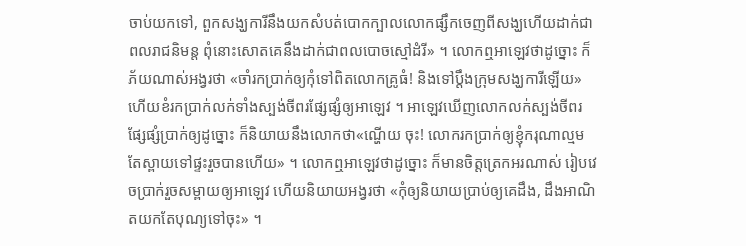ចាប់យកទៅ, ពួកសង្ឃការីនឹងយកសំបត់បោកក្បាលលោកផ្សឹកចេញពីសង្ឃហើយដាក់ជាពលរាជនិមន្ត ពុំនោះសោតគេនឹងដាក់ជាពលបោចស្មៅដំរី» ។ លោកឮអាឡេវថាដូច្នោះ ក៏ភ័យណាស់អង្វរថា «ចាំរកប្រាក់ឲ្យកុំទៅពិតលោកគ្រូធំ! និងទៅប្តឹងក្រុមសង្ឃការីឡើយ» ហើយខំរកប្រាក់លក់ទាំងស្បង់ចីពរផ្សែផ្សំឲ្យអាឡេវ ។ អាឡេវឃើញលោកលក់ស្បង់ចីពរផ្សែផ្សំប្រាក់ឲ្យដូច្នោះ ក៏និយាយនឹងលោកថា«ណ្ហើយ ចុះ! លោករកប្រាក់ឲ្យខ្ញុំករុណាល្មមតែស្ពាយទៅផ្ទះរួចបានហើយ» ។ លោកឮអាឡេវថាដូច្នោះ ក៏មានចិត្តត្រេកអរណាស់ រៀបវេចប្រាក់រួចសម្ពាយឲ្យអាឡេវ ហើយនិយាយអង្វរថា «កុំឲ្យនិយាយប្រាប់ឲ្យគេដឹង, ដឹងអាណិតយកតែបុណ្យទៅចុះ» ។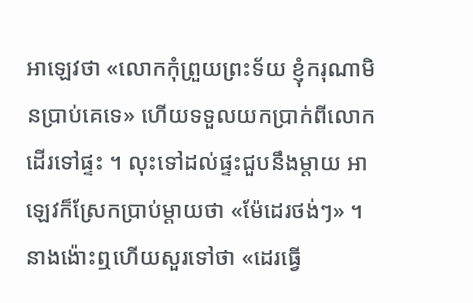អាឡេវថា «លោកកុំព្រួយព្រះទ័យ ខ្ញុំករុណាមិនប្រាប់គេទេ» ហើយទទួលយកប្រាក់ពីលោកដើរទៅផ្ទះ ។ លុះទៅដល់ផ្ទះជួបនឹងម្តាយ អាឡេវក៏ស្រែកប្រាប់ម្តាយថា «ម៉ែដេរថង់ៗ» ។ នាងង៉ោះឮហើយសួរទៅថា «ដេរធ្វើ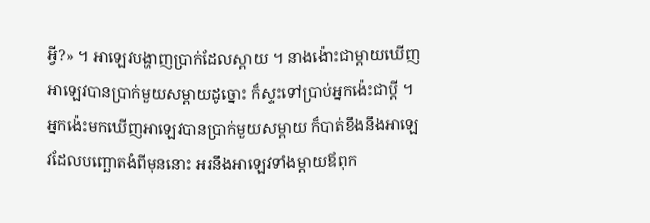អ្វី?» ។ អាឡេវបង្ហាញប្រាក់ដែលស្ពាយ ។ នាងង៉ោះជាម្តាយឃើញអាឡេវបានប្រាក់មួយសម្ពាយដូច្នោះ ក៏ស្ទះទៅប្រាប់អ្នកង៉េះជាប្តី ។ អ្នកង៉េះមកឃើញអាឡេវបានប្រាក់មួយសម្ពាយ ក៏បាត់ខឹងនឹងអាឡេវដែលបញ្ឆោតងំពីមុននោះ អរនឹងអាឡេវទាំងម្តាយឪពុក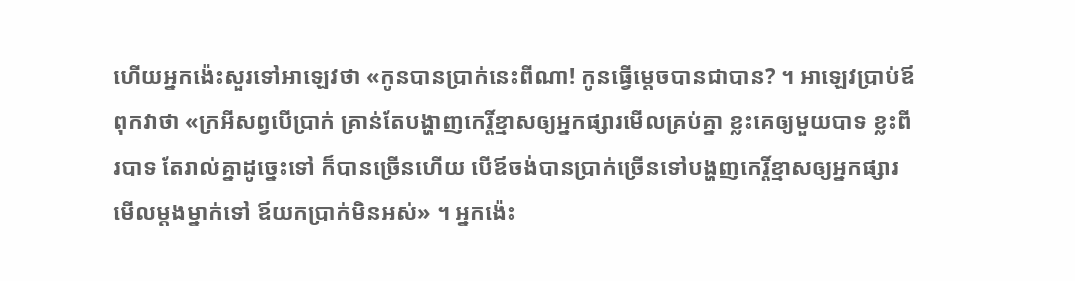ហើយអ្នកង៉េះសួរទៅអាឡេវថា «កូនបានប្រាក់នេះពីណា! កូនធ្វើម្តេចបានជាបាន? ។ អាឡេវប្រាប់ឪពុកវាថា «ក្រអីសព្វបើប្រាក់ គ្រាន់តែបង្ហាញកេរ្តិ៍ខ្មាសឲ្យអ្នកផ្សារមើលគ្រប់គ្នា ខ្លះគេឲ្យមួយបាទ ខ្លះពីរបាទ តែរាល់គ្នាដូច្នេះទៅ ក៏បានច្រើនហើយ បើឪចង់បានប្រាក់ច្រើនទៅបង្ហញកេរ្តិ៍ខ្មាសឲ្យអ្នកផ្សារមើលម្តងម្នាក់ទៅ ឪយកប្រាក់មិនអស់» ។ អ្នកង៉េះ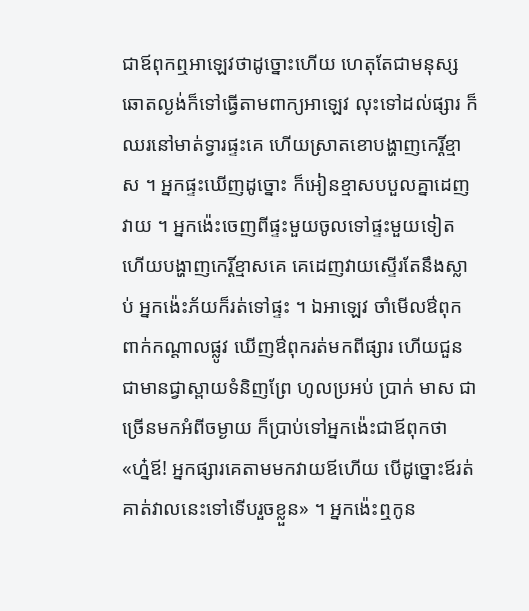ជាឪពុកឮអាឡេវថាដូច្នោះហើយ ហេតុតែជាមនុស្សឆោតល្ងង់ក៏ទៅធ្វើតាមពាក្យអាឡេវ លុះទៅដល់ផ្សារ ក៏ឈរនៅមាត់ទ្វារផ្ទះគេ ហើយស្រាតខោបង្ហាញកេរ្តិ៍ខ្មាស ។ អ្នកផ្ទះឃើញដូច្នោះ ក៏អៀនខ្មាសបបួលគ្នាដេញវាយ ។ អ្នកង៉េះចេញពីផ្ទះមួយចូលទៅផ្ទះមួយទៀត ហើយបង្ហាញកេរ្តិ៍ខ្មាសគេ គេដេញវាយស្ទើរតែនឹងស្លាប់ អ្នកង៉េះភ័យក៏រត់ទៅផ្ទះ ។ ឯអាឡេវ ចាំមើលឳពុកពាក់កណ្តាលផ្លូវ ឃើញឳពុករត់មកពីផ្សារ ហើយជួនជាមានជ្វាស្ពាយទំនិញព្រែ ហូលប្រអប់ ប្រាក់ មាស ជាច្រើនមកអំពីចម្ងាយ ក៏ប្រាប់ទៅអ្នកង៉េះជាឪពុកថា «ហ្ន៎ឪ! អ្នកផ្សារគេតាមមកវាយឪហើយ បើដូច្នោះឪរត់គាត់វាលនេះទៅទើបរួចខ្លួន» ។ អ្នកង៉េះឮកូន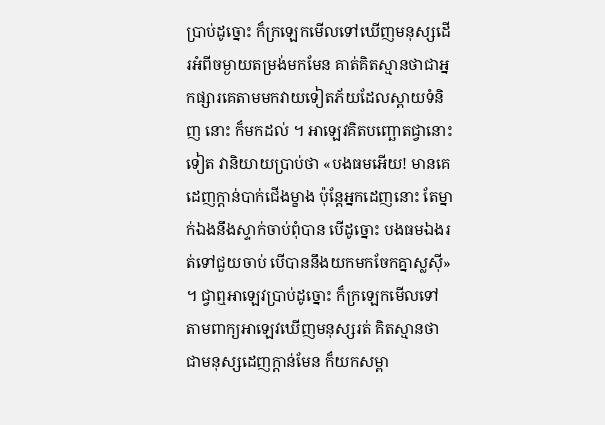ប្រាប់ដូច្នោះ ក៏ក្រឡេកមើលទៅឃើញមនុស្សដើរអំពីចម្ងាយតម្រង់មកមែន គាត់គិតស្មានថាជាអ្នកផ្សារគេតាមមកវាយទៀតភ័យដែលស្ពាយទំនិញ នោះ ក៏មកដល់ ។ អាឡេវគិតបញ្ឆោតជ្វានោះទៀត វានិយាយប្រាប់ថា «បងធមអើយ! មានគេដេញក្តាន់បាក់ជើងម្ខាង ប៉ុន្តែអ្នកដេញនោះ តែម្នាក់ឯងនឹងស្ទាក់ចាប់ពុំបាន បើដូច្នោះ បងធមឯងរត់ទៅជួយចាប់ បើបាននឹងយកមកចែកគ្នាស្លស៊ី» ។ ជ្វាឮអាឡេវប្រាប់ដូច្នោះ ក៏ក្រឡេកមើលទៅតាមពាក្យអាឡេវឃើញមនុស្សរត់ គិតស្មានថាជាមនុស្សដេញក្តាន់មែន ក៏យកសម្ពា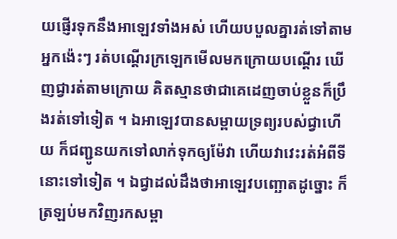យផ្ញើរទុកនឹងអាឡេវទាំងអស់ ហើយបបួលគ្នារត់ទៅតាមអ្នកង៉េះៗ រត់បណ្តើរក្រឡេកមើលមកក្រោយបណ្តើរ ឃើញជ្វារត់តាមក្រោយ គិតស្មានថាជាគេដេញចាប់ខ្លួនក៏ប្រឹងរត់ទៅទៀត ។ ឯអាឡេវបានសម្ពាយទ្រព្យរបស់ជ្វាហើយ ក៏ជញ្ជូនយកទៅលាក់ទុកឲ្យម៉ែវា ហើយវាវេះរត់អំពីទីនោះទៅទៀត ។ ឯជ្វាដល់ដឹងថាអាឡេវបញ្ឆោតដូច្នោះ ក៏ត្រឡប់មកវិញរកសម្ពា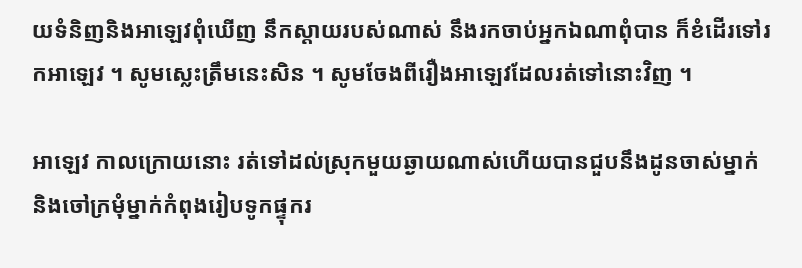យទំនិញនិងអាឡេវពុំឃើញ នឹកស្តាយរបស់ណាស់ នឹងរកចាប់អ្នកឯណាពុំបាន ក៏ខំដើរទៅរកអាឡេវ ។ សូមស្លេះត្រឹមនេះសិន ។ សូមចែងពីរឿងអាឡេវដែលរត់ទៅនោះវិញ ។

អាឡេវ កាលក្រោយនោះ រត់ទៅដល់ស្រុកមួយឆ្ងាយណាស់ហើយបានជួបនឹងដូនចាស់ម្នាក់ និងចៅក្រមុំម្នាក់កំពុងរៀបទូកផ្ទុករ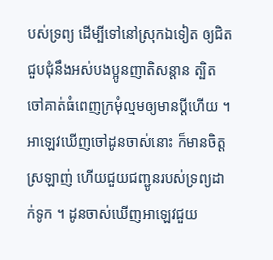បស់ទ្រព្យ ដើម្បីទៅនៅស្រុកឯទៀត ឲ្យជិតជួបជុំនឹងអស់បងប្អូនញាតិសន្តាន ត្បិតចៅគាត់ធំពេញក្រមុំល្មមឲ្យមានប្តីហើយ ។ អាឡេវឃើញចៅដូនចាស់នោះ ក៏មានចិត្តស្រឡាញ់ ហើយជួយជញ្ជូនរបស់ទ្រព្យដាក់ទូក ។ ដូនចាស់ឃើញអាឡេវជួយ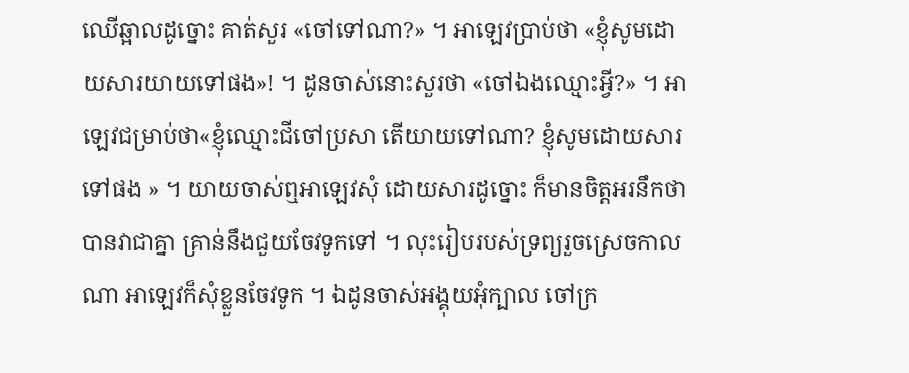ឈើឆ្អាលដូច្នោះ គាត់សួរ «ចៅទៅណា?» ។ អាឡេវប្រាប់ថា «ខ្ញុំសូមដោយសារយាយទៅផង»! ។ ដូនចាស់នោះសួរថា «ចៅឯងឈ្មោះអ្វី?» ។ អាឡេវជម្រាប់ថា«ខ្ញុំឈ្មោះជីចៅប្រសា តើយាយទៅណា? ខ្ញុំសូមដោយសារទៅផង » ។ យាយចាស់ឮអាឡេវសុំ ដោយសារដូច្នោះ ក៏មានចិត្តអរនឹកថាបានវាជាគ្នា គ្រាន់នឹងជួយចែវទូកទៅ ។ លុះរៀបរបស់ទ្រព្យរួចស្រេចកាលណា អាឡេវក៏សុំខ្លួនចែវទូក ។ ឯដូនចាស់អង្គុយអុំក្បាល ចៅក្រ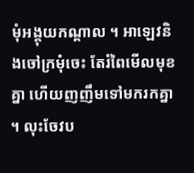មុំអង្គុយកណ្តាល ។ អាឡេវនិងចៅក្រមុំចេះ តែរំពៃមើលមុខគ្នា ហើយញញឹមទៅមករកគ្នា ។ លុះចែវប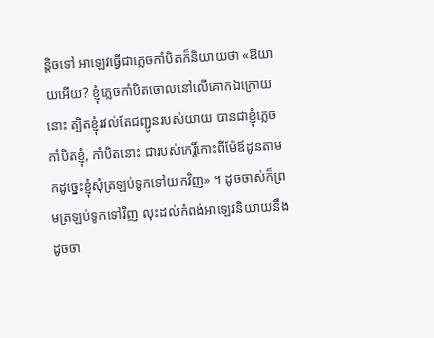ន្តិចទៅ អាឡេវធ្វើជាភ្លេចកាំបិតក៏និយាយថា «ឱយាយអើយ? ខ្ញុំភ្លេចកាំបិតចោលនៅលើគោកឯក្រោយនោះ ត្បិតខ្ញុំរវល់តែជញ្ជូនរបស់យាយ បានជាខ្ញុំភ្លេចកាំបិតខ្ញុំ, កាំបិតនោះ ជារបស់កេរ្តិ៍កោះពីម៉ែឪដូនតាមកដូច្នេះខ្ញុំសុំត្រឡប់ទូកទៅយកវិញ» ។ ដូចចាស់ក៏ព្រមត្រឡប់ទូកទៅវិញ លុះដល់កំពង់អាឡេវនិយាយនឹងដូចចា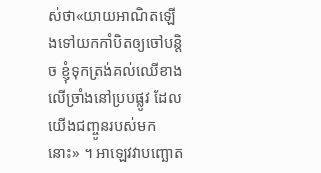ស់ថា«យាយអាណិតឡើងទៅយកកាំបិតឲ្យចៅបន្តិច ខ្ញុំទុកត្រង់គល់ឈើខាងលើច្រាំងនៅប្របផ្លូវ ដែលយើងជញ្ចូនរបស់មកនោះ» ។ អាឡេវវាបញ្ឆោត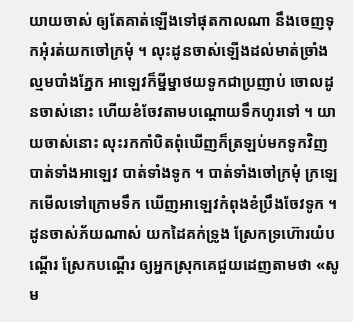យាយចាស់ ឲ្យតែគាត់ឡើងទៅផុតកាលណា នឹងចេញទុកអុំរត់យកចៅក្រមុំ ។ លុះដូនចាស់ឡើងដល់មាត់ច្រាំងល្មមបាំងភ្នែក អាឡេវក៏ម្នីម្នាថយទូកជាប្រញាប់ ចោលដូនចាស់នោះ ហើយខំចែវតាមបណ្តោយទឹកហូរទៅ ។ យាយចាស់នោះ លុះរកកាំបិតពុំឃើញក៏ត្រឡប់មកទូកវិញ បាត់ទាំងអាឡេវ បាត់ទាំងទូក ។ បាត់ទាំងចៅក្រមុំ ក្រឡេកមើលទៅក្រោមទឹក ឃើញអាឡេវកំពុងខំប្រឹងចែវទូក ។ ដូនចាស់ភ័យណាស់ យកដៃគក់ទ្រូង ស្រែកទ្រហ៊ោរយំបណ្តើរ ស្រែកបណ្តើរ ឲ្យអ្នកស្រុកគេជួយដេញតាមថា «សូម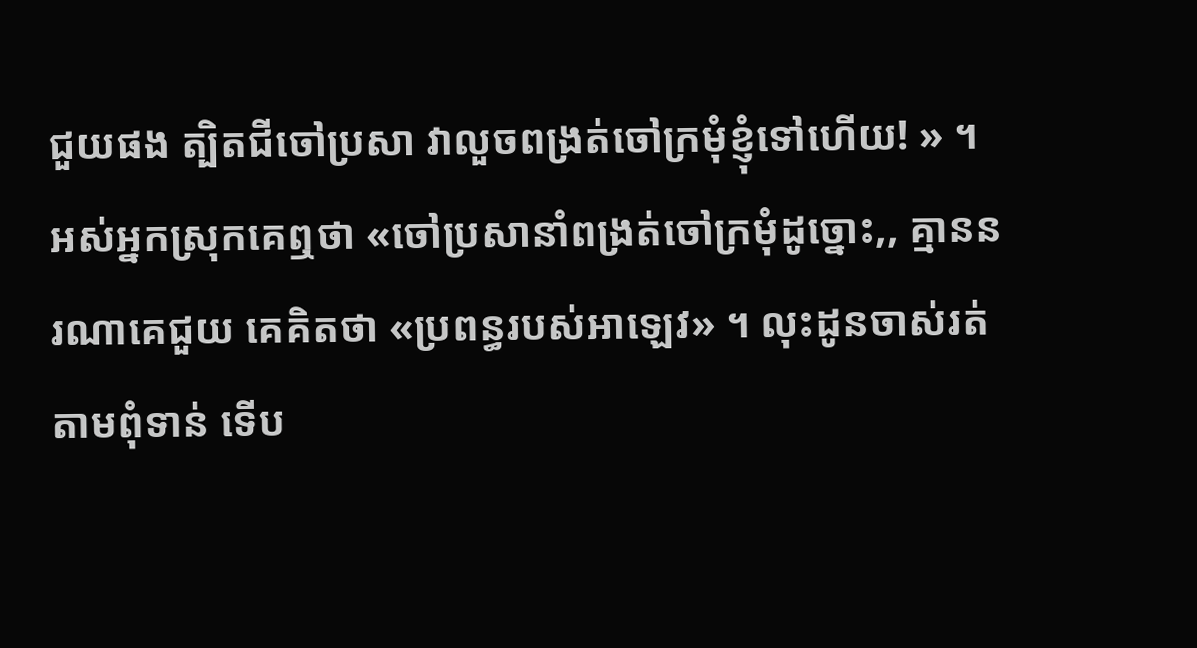ជួយផង ត្បិតជីចៅប្រសា វាលួចពង្រត់ចៅក្រមុំខ្ញុំទៅហើយ! » ។ អស់អ្នកស្រុកគេឮថា «ចៅប្រសានាំពង្រត់ចៅក្រមុំដូច្នោះ,, គ្មាននរណាគេជួយ គេគិតថា «ប្រពន្ធរបស់អាឡេវ» ។ លុះដូនចាស់រត់តាមពុំទាន់ ទើប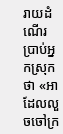រាយដំណើរប្រាប់អ្នកស្រុកថា «អាដែលលួចចៅក្រ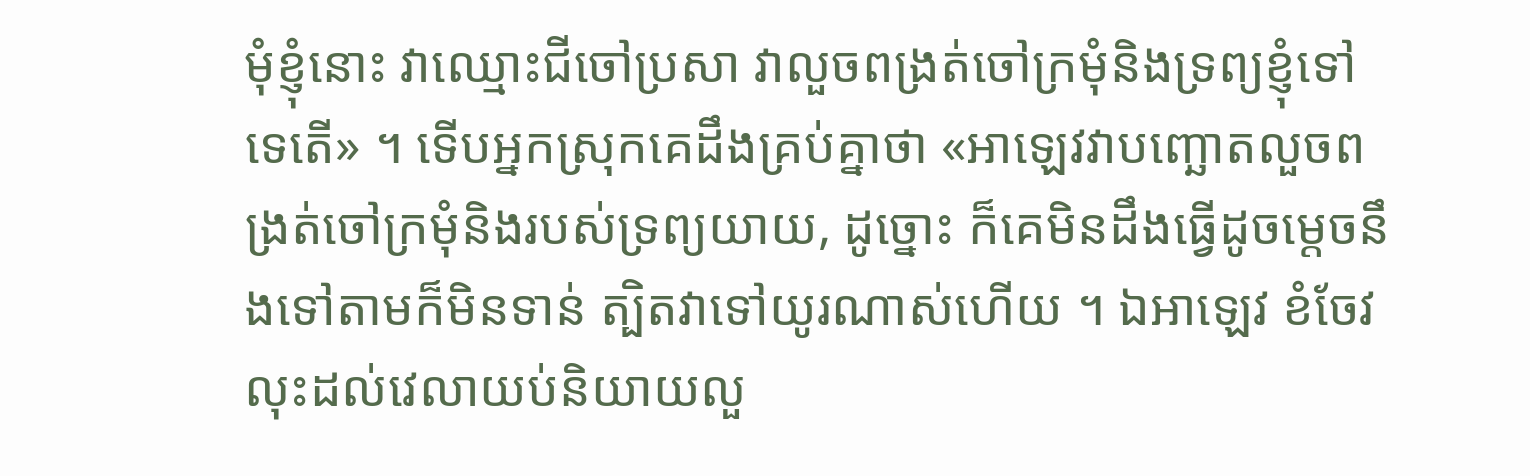មុំខ្ញុំនោះ វាឈ្មោះជីចៅប្រសា វាលួចពង្រត់ចៅក្រមុំនិងទ្រព្យខ្ញុំទៅទេតើ» ។ ទើបអ្នកស្រុកគេដឹងគ្រប់គ្នាថា «អាឡេវវាបញ្ឆោតលួចពង្រត់ចៅក្រមុំនិងរបស់ទ្រព្យយាយ, ដូច្នោះ ក៏គេមិនដឹងធ្វើដូចម្តេចនឹងទៅតាមក៏មិនទាន់ ត្បិតវាទៅយូរណាស់ហើយ ។ ឯអាឡេវ ខំចែវលុះដល់វេលាយប់និយាយលួ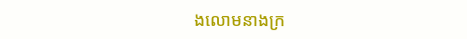ងលោមនាងក្រ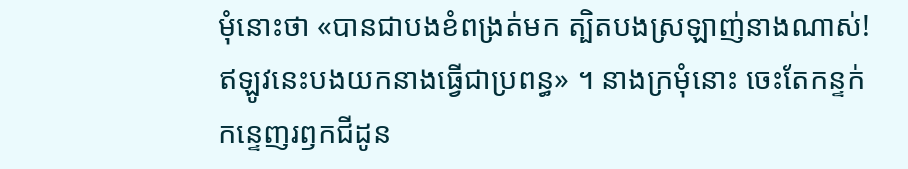មុំនោះថា «បានជាបងខំពង្រត់មក ត្បិតបងស្រឡាញ់នាងណាស់! ឥឡូវនេះបងយកនាងធ្វើជាប្រពន្ធ» ។ នាងក្រមុំនោះ ចេះតែកន្ទក់កន្ទេញរឭកជីដូន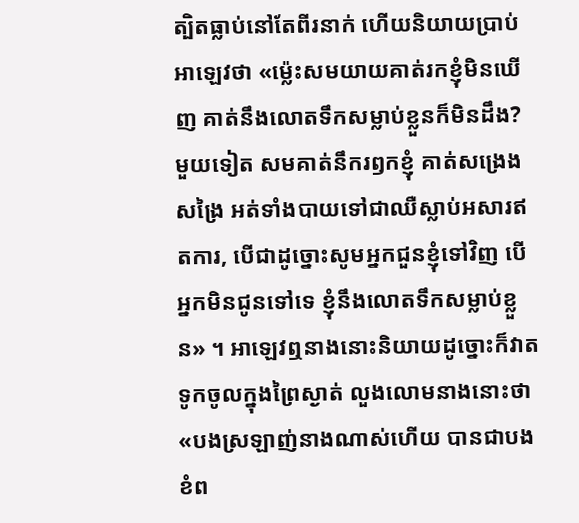ត្បិតធ្លាប់នៅតែពីរនាក់ ហើយនិយាយប្រាប់អាឡេវថា «ម្ល៉េះសមយាយគាត់រកខ្ញុំមិនឃើញ គាត់នឹងលោតទឹកសម្លាប់ខ្លួនក៏មិនដឹង? មួយទៀត សមគាត់នឹករឭកខ្ញុំ គាត់សង្រេងសង្រៃ អត់ទាំងបាយទៅជាឈឺស្លាប់អសារឥតការ, បើជាដូច្នោះសូមអ្នកជួនខ្ញុំទៅវិញ បើអ្នកមិនជូនទៅទេ ខ្ញុំនឹងលោតទឹកសម្លាប់ខ្លួន» ។ អាឡេវឮនាងនោះនិយាយដូច្នោះក៏វាតទូកចូលក្នុងព្រៃស្ងាត់ លួងលោមនាងនោះថា «បងស្រឡាញ់នាងណាស់ហើយ បានជាបងខំព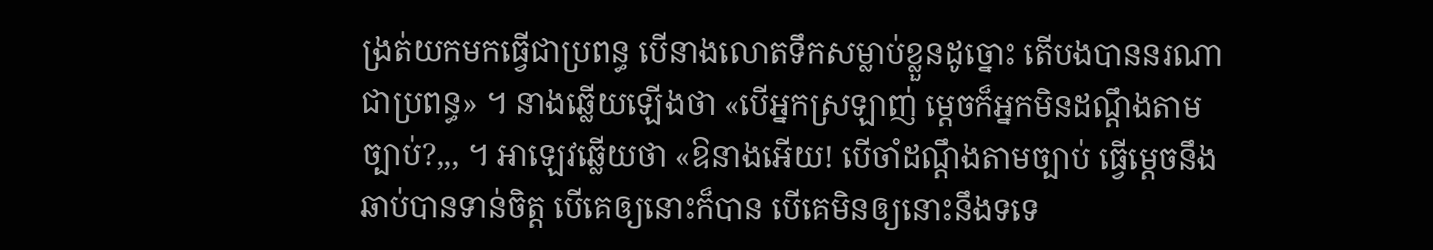ង្រត់យកមកធ្វើជាប្រពន្ធ បើនាងលោតទឹកសម្លាប់ខ្លួនដូច្នោះ តើបងបាននរណាជាប្រពន្ធ» ។ នាងឆ្លើយឡើងថា «បើអ្នកស្រឡាញ់ ម្តេចក៏អ្នកមិនដណ្តឹងតាមច្បាប់?,,, ។ អាឡេវឆ្លើយថា «ឱនាងអើយ! បើចាំដណ្តឹងតាមច្បាប់ ធ្វើម្តេចនឹងឆាប់បានទាន់ចិត្ត បើគេឲ្យនោះក៏បាន បើគេមិនឲ្យនោះនឹងទទេ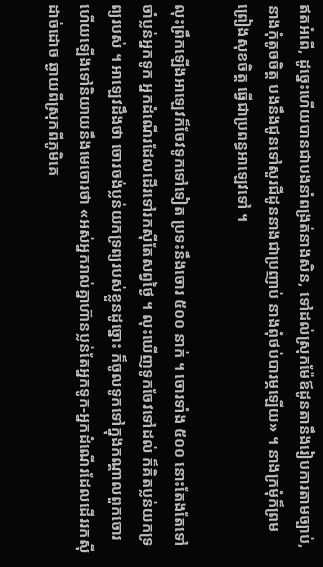ឥតអំពើ, ដូច្នេះហើយបានជាបងនាំពង្រត់នាងសិន, ទៅដល់ស្រុកម៉ែឪដូនតានឹងរៀបការតាមច្បាប់, នាងកុំតូចចិត្ត បងនឹងជូនទៅសួរជីដូននាងជាប្រញាប់ នាងពុំថប់បារម្ភឡើយ» ។ នាងក្រមុំក៏ព្រមព្រៀងសុខចិត្ត ធ្វើជាប្រពន្ធអាឡេវទៅ ។

លុះព្រឹកឡើងអាឡេវក៏ចែវទូកទៅទៀត ប្រទះនឹងចោរ ៥០០ នាក់ ។ ចោរទាំង ៥០០ នោះតែងតែទៅចាំប្លន់អ្នកទូក អ្នកដំណើរដែលដើរទៅរកស៊ីតែសព្វថ្ងៃ ។ លុះឃើញទូកចែវទៅដល់ ក៏គិតប្លន់យកទ្រព្យរបស់ ។ អាឡេវដឹងថា ចោរចង់ប្លន់យកទ្រព្យរបស់ខ្លួនដូច្នោះ ក៏ចូលទូកទៅក្នុងកណ្តាលពួកចោរ ហើយឡើងទៅនិយាយនឹងមេចោរថា «អស់អ្នករាល់គ្នាហ៊ានប្លន់តែអ្នកទូក-អ្នកដំណើរដែលដើររកស៊ីដាច់ដោច ឆ្ងាយពីស្រុកពីភូមិគេ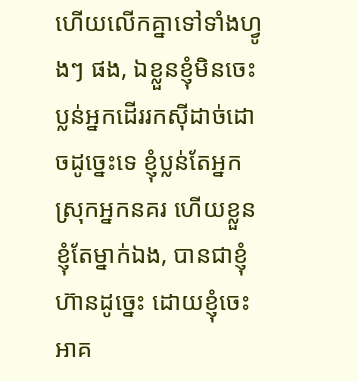ហើយលើកគ្នាទៅទាំងហ្វូងៗ ផង, ឯខ្លួនខ្ញុំមិនចេះប្លន់អ្នកដើររកស៊ីដាច់ដោចដូច្នេះទេ ខ្ញុំប្លន់តែអ្នកស្រុកអ្នកនគរ ហើយខ្លួនខ្ញុំតែម្នាក់ឯង, បានជាខ្ញុំហ៊ានដូច្នេះ ដោយខ្ញុំចេះអាគ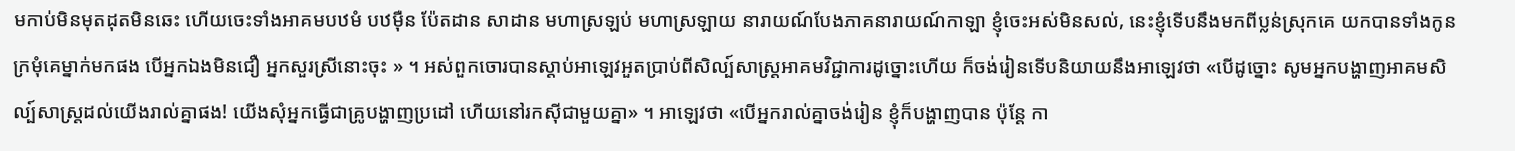មកាប់មិនមុតដុតមិនឆេះ ហើយចេះទាំងអាគមបឋមំ បឋម៉ឺន ប៉ែតដាន សាដាន មហាស្រឡប់ មហាស្រឡាយ នារាយណ៍បែងភាគនារាយណ៍កាឡា ខ្ញុំចេះអស់មិនសល់, នេះខ្ញុំទើបនឹងមកពីប្លន់ស្រុកគេ យកបានទាំងកូនក្រមុំគេម្នាក់មកផង បើអ្នកឯងមិនជឿ អ្នកសួរស្រីនោះចុះ » ។ អស់ពួកចោរបានស្តាប់អាឡេវអួតប្រាប់ពីសិល្ប៍សាស្រ្តអាគមវិជ្ជាការដូច្នោះហើយ ក៏ចង់រៀនទើបនិយាយនឹងអាឡេវថា «បើដូច្នោះ សូមអ្នកបង្ហាញអាគមសិល្ប៍សាស្រ្តដល់យើងរាល់គ្នាផង! យើងសុំអ្នកធ្វើជាគ្រូបង្ហាញប្រដៅ ហើយនៅរកស៊ីជាមួយគ្នា» ។ អាឡេវថា «បើអ្នករាល់គ្នាចង់រៀន ខ្ញុំក៏បង្ហាញបាន ប៉ុន្តែ កា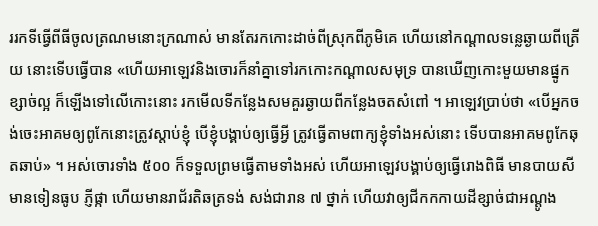ររកទីធ្វើពីធីចូលត្រណមនោះក្រណាស់ មានតែរកកោះដាច់ពីស្រុកពីភូមិគេ ហើយនៅកណ្តាលទន្លេឆ្ងាយពីត្រើយ នោះទើបធ្វើបាន «ហើយអាឡេវនិងចោរក៏នាំគ្នាទៅរកកោះកណ្តាលសមុទ្រ បានឃើញកោះមួយមានផ្នូកខ្សាច់ល្អ ក៏ឡើងទៅលើកោះនោះ រកមើលទីកន្លែងសមគួរឆ្ងាយពីកន្លែងចតសំពៅ ។ អាឡេវប្រាប់ថា «បើអ្នកចង់ចេះអាគមឲ្យពូកែនោះត្រូវស្តាប់ខ្ញុំ បើខ្ញុំបង្គាប់ឲ្យធ្វើអ្វី ត្រូវធ្វើតាមពាក្យខ្ញុំទាំងអស់នោះ ទើបបានអាគមពូកែឆុតឆាប់» ។ អស់ចោរទាំង ៥០០ ក៏ទទួលព្រមធ្វើតាមទាំងអស់ ហើយអាឡេវបង្គាប់ឲ្យធ្វើរោងពិធី មានបាយសី មានទៀនធូប ភ្ញីផ្កា ហើយមានរាជ័រតិឆត្រទង់ សង់ជារាន ៧ ថ្នាក់ ហើយវាឲ្យជីកកកាយដីខ្សាច់ជាអណ្តូង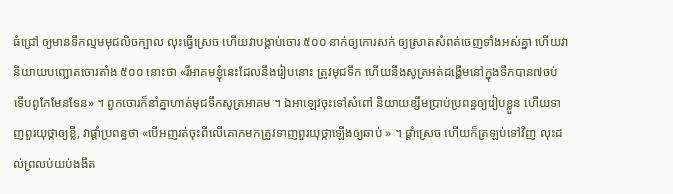ធំជ្រៅ ឲ្យមានទឹកល្មមមុជលិចក្បាល លុះធ្វើស្រេច ហើយវាបង្គាប់ចោរ ៥០០ នាក់ឲ្យកោរសក់ ឲ្យស្រាតសំពត់ចេញទាំងអស់គ្នា ហើយវានិយាយបញ្ឆោតចោរតាំង ៥០០ នោះថា «រីអាគមខ្ញុំនេះដែលនឹងរៀបនោះ ត្រូវមុជទឹក ហើយនឹងសូត្រអត់ដង្ហើមនៅក្នុងទឹកបាន៧ចប់ ទើបពូកែមែនទែន» ។ ពួកចោរក៏នាំគ្នាហាត់មុជទឹកសូត្រអាគម ។ ឯអាឡេវចុះទៅសំពៅ និយាយខ្សឹមប្រាប់ប្រពន្ធឲ្យរៀបខ្លួន ហើយទាញពួរយុថ្កាឲ្យខ្លី, វាផ្តាំប្រពន្ធថា «បើអញរត់ចុះពីលើគោកមកត្រូវទាញពួរយុថ្កាឡើងឲ្យឆាប់ » ។ ផ្តាំស្រេច ហើយក៏ត្រឡប់ទៅវិញ លុះដល់ព្រលប់យប់ងងឹត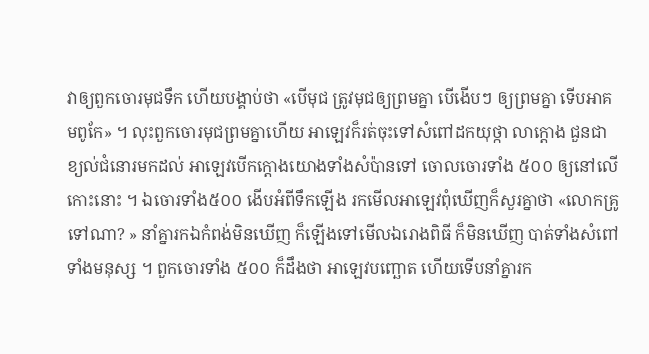វាឲ្យពួកចោរមុជទឹក ហើយបង្គាប់ថា «បើមុជ ត្រូវមុជឲ្យព្រមគ្នា បើងើបៗ ឲ្យព្រមគ្នា ទើបអាគមពូកែ» ។ លុះពួកចោរមុជព្រមគ្នាហើយ អាឡេវក៏រត់ចុះទៅសំពៅដកយុថ្កា លាក្តោង ជួនជាខ្យល់ជំនោរមកដល់ អាឡេវបើកក្តោងយោងទាំងសំប៉ានទៅ ចោលចោរទាំង ៥០០ ឲ្យនៅលើកោះនោះ ។ ឯចោរទាំង៥០០ ងើបអំពីទឹកឡើង រកមើលអាឡេវពុំឃើញក៏សួរគ្នាថា «លោកគ្រូទៅណា? » នាំគ្នារកឯកំពង់មិនឃើញ ក៏ឡើងទៅមើលឯរោងពិធី ក៏មិនឃើញ បាត់ទាំងសំពៅទាំងមនុស្ស ។ ពួកចោរទាំង ៥០០ ក៏ដឹងថា អាឡេវបញ្ឆោត ហើយទើបនាំគ្នារក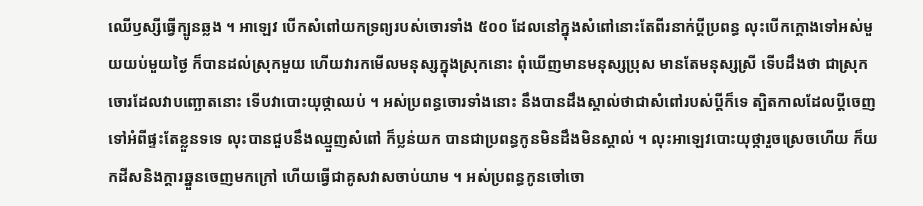ឈើឫស្សីធ្វើក្បូនឆ្លង ។ អាឡេវ បើកសំពៅយកទ្រព្យរបស់ចោរទាំង ៥០០ ដែលនៅក្នុងសំពៅនោះតែពីរនាក់ប្តីប្រពន្ធ លុះបើកក្តោងទៅអស់មួយយប់មួយថ្ងៃ ក៏បានដល់ស្រុកមួយ ហើយវារកមើលមនុស្សក្នុងស្រុកនោះ ពុំឃើញមានមនុស្សប្រុស មានតែមនុស្សស្រី ទើបដឹងថា ជាស្រុកចោរដែលវាបញ្ឆោតនោះ ទើបវាបោះយុថ្កាឈប់ ។ អស់ប្រពន្ធចោរទាំងនោះ នឹងបានដឹងស្គាល់ថាជាសំពៅរបស់ប្តីក៏ទេ ត្បិតកាលដែលប្តីចេញទៅអំពីផ្ទះតែខ្លួនទទេ លុះបានជួបនឹងឈ្មួញសំពៅ ក៏ប្លន់យក បានជាប្រពន្ធកូនមិនដឹងមិនស្គាល់ ។ លុះអាឡេវបោះយុថ្ការួចស្រេចហើយ ក៏យកដីសនិងក្តារឆ្នួនចេញមកក្រៅ ហើយធ្វើជាគូសវាសចាប់យាម ។ អស់ប្រពន្ធកូនចៅចោ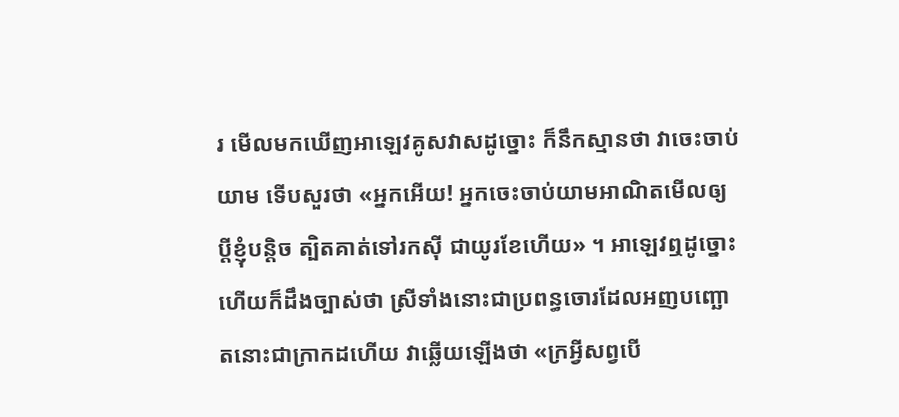រ មើលមកឃើញអាឡេវគូសវាសដូច្នោះ ក៏នឹកស្មានថា វាចេះចាប់យាម ទើបសួរថា «អ្នកអើយ! អ្នកចេះចាប់យាមអាណិតមើលឲ្យប្តីខ្ញុំបន្តិច ត្បិតគាត់ទៅរកស៊ី ជាយូរខែហើយ» ។ អាឡេវឮដូច្នោះហើយក៏ដឹងច្បាស់ថា ស្រីទាំងនោះជាប្រពន្ធចោរដែលអញបញ្ឆោតនោះជាក្រាកដហើយ វាឆ្លើយឡើងថា «ក្រអ្វីសព្វបើ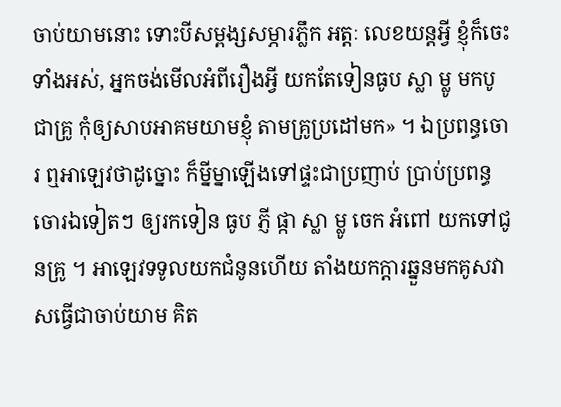ចាប់យាមនោះ ទោះបីសម្ពង្សសម្ភារភ្លឹក អត្តៈ លេខយន្តអ្វី ខ្ញុំក៏ចេះទាំងអស់, អ្នកចង់មើលអំពីរឿងអ្វី យកតែទៀនធូប ស្លា ម្លូ មកបូជាគ្រូ កុំឲ្យសាបអាគមយាមខ្ញុំ តាមគ្រូប្រដៅមក» ។ ឯប្រពន្ធចោរ ឮអាឡេវថាដូច្នោះ ក៏ម្នីម្នាឡើងទៅផ្ទះជាប្រញាប់ ប្រាប់ប្រពន្ធចោរឯទៀតៗ ឲ្យរកទៀន ធូប ភ្ញី ផ្កា ស្លា ម្លូ ចេក អំពៅ យកទៅជូនគ្រូ ។ អាឡេវទទូលយកជំនូនហើយ តាំងយកក្តារឆ្នួនមកគូសវាសធ្វើជាចាប់យាម គិត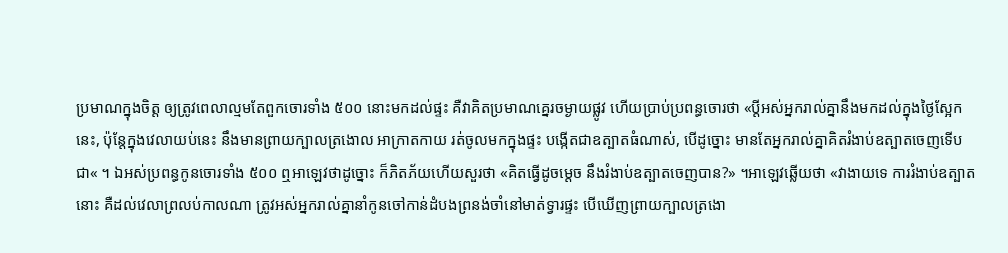ប្រមាណក្នុងចិត្ត ឲ្យត្រូវពេលាល្មមតែពួកចោរទាំង ៥០០ នោះមកដល់ផ្ទះ គឺវាគិតប្រមាណគ្នេរចម្ងាយផ្លូវ ហើយប្រាប់ប្រពន្ធចោរថា «ប្តីអស់អ្នករាល់គ្នានឹងមកដល់ក្នុងថ្ងៃស្អែកនេះ, ប៉ុន្តែក្នុងវេលាយប់នេះ នឹងមានព្រាយក្បាលត្រងោល អាក្រាតកាយ រត់ចូលមកក្នុងផ្ទះ បង្កើតជាឧត្បាតធំណាស់, បើដូច្នោះ មានតែអ្នករាល់គ្នាគិតរំងាប់ឧត្បាតចេញទើបជា« ។ ឯអស់ប្រពន្ធកូនចោរទាំង ៥០០ ឮអាឡេវថាដូច្នោះ ក៏ភិតភ័យហើយសួរថា «គិតធ្វើដូចម្តេច នឹងរំងាប់ឧត្បាតចេញបាន?» ។អាឡេវឆ្លើយថា «វាងាយទេ ការរំងាប់ឧត្បាតនោះ គឺដល់វេលាព្រលប់កាលណា ត្រូវអស់អ្នករាល់គ្នានាំកូនចៅកាន់ដំបងព្រនង់ចាំនៅមាត់ទ្វារផ្ទះ បើឃើញព្រាយក្បាលត្រងោ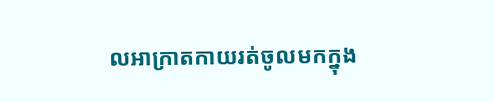លអាក្រាតកាយរត់ចូលមកក្នុង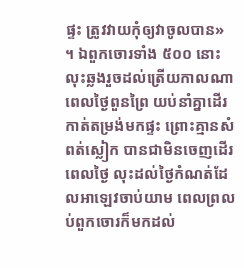ផ្ទះ ត្រូវវាយកុំឲ្យវាចូលបាន» ។ ឯពួកចោរទាំង ៥០០ នោះ លុះឆ្លងរួចដល់ត្រើយកាលណា ពេលថ្ងៃពួនព្រៃ យប់នាំគ្នាដើរកាត់តម្រង់មកផ្ទះ ព្រោះគ្មានសំពត់ស្លៀក បានជាមិនចេញដើរពេលថ្ងៃ លុះដល់ថ្ងៃកំណត់ដែលអាឡេវចាប់យាម ពេលព្រលប់ពួកចោរក៏មកដល់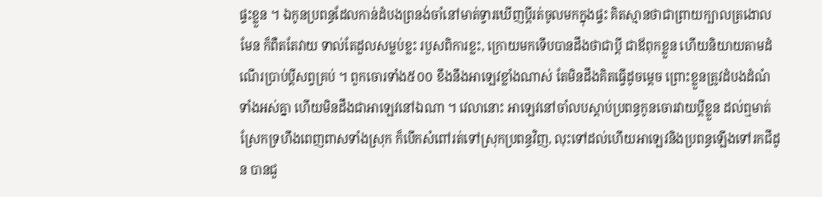ផ្ទះខ្លួន ។ ឯកូនប្រពន្ធដែលកាន់ដំបងព្រនង់ចាំនៅមាត់ទ្វារឃើញប្តីរត់ចូលមកក្នុងផ្ទះ គិតស្មានថាជាព្រាយក្បាលត្រងោលមែន ក៏ពឺតតែវាយ ទាល់តែដួលសម្លប់ខ្លះ របួសពិការខ្លះ, ក្រោយមកទើបបានដឹងថាជាប្តី ជាឪពុកខ្លួន ហើយនិយាយតាមដំណើរប្រាប់ប្តីសព្វគ្រប់ ។ ពួកចោរទាំង៥០០ ខឹងនឹងអាឡេវខ្លាំងណាស់ តែមិនដឹងគិតធ្វើដូចម្តេច ព្រោះខ្លួនត្រូវដំបងដំណំទាំងអស់គ្នា ហើយមិនដឹងជាអាឡេវនៅឯណា ។ វេលានោះ អាឡេវនៅចាំលបស្តាប់ប្រពន្ធកូនចោរវាយប្តីខ្លួន ដល់ឮមាត់ស្រែកទ្រហឹងពេញពាសទាំងស្រុក ក៏បើកសំពៅរត់ទៅស្រុកប្រពន្ធវិញ, លុះទៅដល់ហើយអាឡេវនិងប្រពន្ធឡើងទៅរកជីដូន បានជួ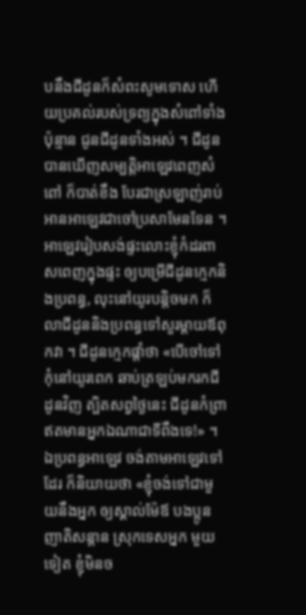បនឹងជីដូនក៏សំពះសូមទោស ហើយប្រគល់របស់ទ្រព្យក្នុងសំពៅទាំងប៉ុន្មាន ជូនជីដូនទាំងអស់ ។ ជីដូនបានឃើញសម្បត្តិអាឡេវពេញសំពៅ ក៏បាត់ខឹង បែរជាស្រឡាញ់រាប់អានអាឡេវជាចៅប្រសាមែនទែន ។ អាឡេវរៀបសង់ផ្ទះលោះខ្ញុំកំដរពាសពេញក្នុងផ្ទះ ឲ្យបម្រើជីដូនក្មេកនិងប្រពន្ធ, លុះនៅយូរបន្តិចមក ក៏លាជីដូននិងប្រពន្ធទៅសួរម្តាយឪពុកវា ។ ជីដូនក្មេកផ្តាំថា «បើចៅទៅកុំនៅយូរពេក ឆាប់ត្រឡប់មករកជីដូនវិញ ត្បិតសព្វថ្ងៃនេះ ជីដូនកំព្រាឥតមានអ្នកឯណាជាទីពឹងទេ!» ។ ឯប្រពន្ធអាឡេវ ចង់តាមអាឡេវទៅដែរ ក៏និយាយថា «ខ្ញុំចង់ទៅជាមួយនឹងអ្នក ឲ្យស្គាល់ម៉ែឪ បងប្អូន ញាតិសន្តាន ស្រុកទេសអ្នក មួយទៀត ខ្ញុំមិនច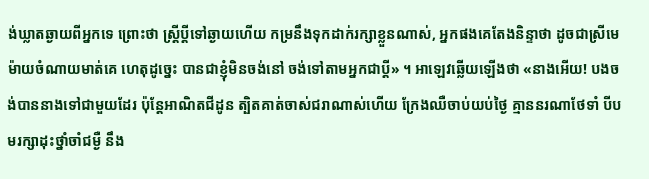ង់ឃ្លាតឆ្ងាយពីអ្នកទេ ព្រោះថា ស្រ្តីប្តីទៅឆ្ងាយហើយ កម្រនឹងទុកដាក់រក្សាខ្លួនណាស់, អ្នកផងគេតែងនិន្ទាថា ដូចជាស្រីមេម៉ាយចំណាយមាត់គេ ហេតុដូច្នេះ បានជាខ្ញុំមិនចង់នៅ ចង់ទៅតាមអ្នកជាប្តី» ។ អាឡេវឆ្លើយឡើងថា «នាងអើយ! បងចង់បាននាងទៅជាមួយដែរ ប៉ុន្តែអាណិតជីដូន ត្បិតគាត់ចាស់ជរាណាស់ហើយ ក្រែងឈឺចាប់យប់ថ្ងៃ គ្មាននរណាថែទាំ បីបមរក្សាដុះថ្នាំចាំជម្ងឺ នឹង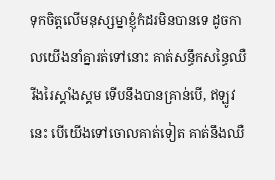ទុកចិត្តលើមនុស្សម្នាខ្ញុំកំដរមិនបានទេ ដូចកាលយើងនាំគ្នារត់ទៅនោះ គាត់សន្ធឹកសន្ធៃឈឺរីងរៃស្គាំងស្គម ទើបនឹងបានគ្រាន់បើ, ឥឡូវនេះ បើយើងទៅចោលគាត់ទៀត គាត់នឹងឈឺ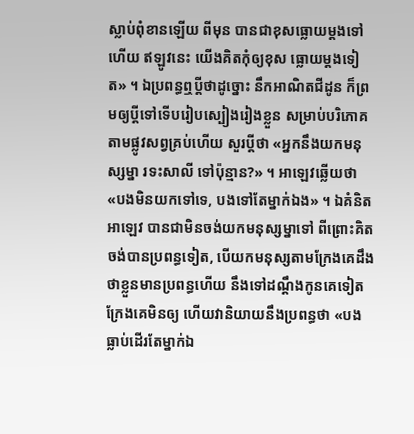ស្លាប់ពុំខានឡើយ ពីមុន បានជាខុសធ្លោយម្តងទៅហើយ ឥឡូវនេះ យើងគិតកុំឲ្យខុស ធ្លោយម្តងទៀត» ។ ឯប្រពន្ធឮប្តីថាដូច្នោះ នឹកអាណិតជីដូន ក៏ព្រមឲ្យប្តីទៅទើបរៀបស្បៀងរៀងខ្លួន សម្រាប់បរិភោគតាមផ្លូវសព្វគ្រប់ហើយ សួរប្តីថា «អ្នកនឹងយកមនុស្សម្នា រទះសាលី ទៅប៉ុន្មាន?» ។ អាឡេវឆើ្លយថា «បងមិនយកទៅទេ, បងទៅតែម្នាក់ឯង» ។ ឯគំនិតអាឡេវ បានជាមិនចង់យកមនុស្សម្នាទៅ ពីព្រោះគិតចង់បានប្រពន្ធទៀត, បើយកមនុស្សតាមក្រែងគេដឹងថាខ្លួនមានប្រពន្ធហើយ នឹងទៅដណ្តឹងកូនគេទៀត ក្រែងគេមិនឲ្យ ហើយវានិយាយនឹងប្រពន្ធថា «បងធ្លាប់ដើរតែម្នាក់ឯ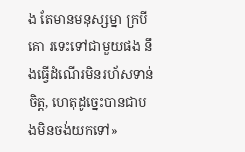ង តែមានមនុស្សម្នា ក្របីគោ រទេះទៅជាមួយផង នឹងធ្វើដំណើរមិនរហ័សទាន់ចិត្ត, ហេតុដូច្នេះបានជាបងមិនចង់យកទៅ»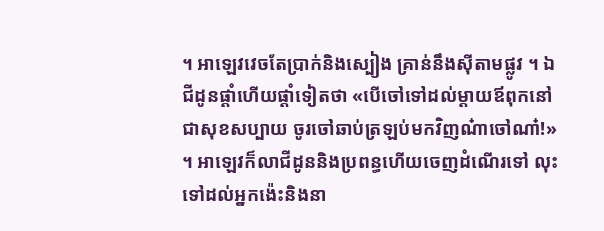។ អាឡេវវេចតែប្រាក់និងស្បៀង គ្រាន់នឹងស៊ីតាមផ្លូវ ។ ឯជីដូនផ្តាំហើយផ្តាំទៀតថា «បើចៅទៅដល់ម្តាយឪពុកនៅជាសុខសប្បាយ ចូរចៅឆាប់ត្រឡប់មកវិញណ៎ាចៅណា៎!» ។ អាឡេវក៏លាជីដូននិងប្រពន្ធហើយចេញដំណើរទៅ លុះទៅដល់អ្នកង៉េះនិងនា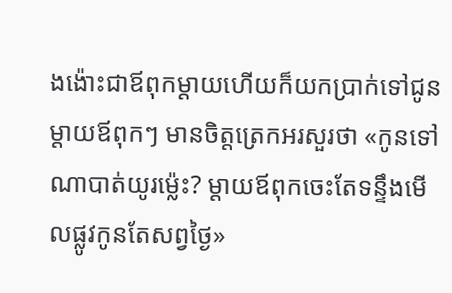ងង៉ោះជាឪពុកម្តាយហើយក៏យកប្រាក់ទៅជូនម្តាយឪពុកៗ មានចិត្តត្រេកអរសួរថា «កូនទៅណាបាត់យូរម៉្លេះ? ម្តាយឪពុកចេះតែទន្ទឹងមើលផ្លូវកូនតែសព្វថ្ងៃ»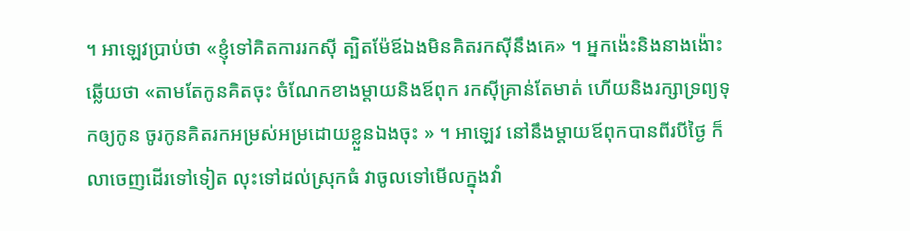។ អាឡេវប្រាប់ថា «ខ្ញុំទៅគិតការរកស៊ី ត្បិតម៉ែឪឯងមិនគិតរកស៊ីនឹងគេ» ។ អ្នកង៉េះនិងនាងង៉ោះឆ្លើយថា «តាមតែកូនគិតចុះ ចំណែកខាងម្តាយនិងឪពុក រកស៊ីគ្រាន់តែមាត់ ហើយនិងរក្សាទ្រព្យទុកឲ្យកូន ចូរកូនគិតរកអម្រស់អម្រដោយខ្លួនឯងចុះ » ។ អាឡេវ នៅនឹងម្តាយឪពុកបានពីរបីថ្ងៃ ក៏លាចេញដើរទៅទៀត លុះទៅដល់ស្រុកធំ វាចូលទៅមើលក្នុងវាំ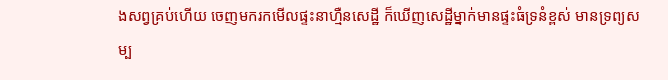ងសព្វគ្រប់ហើយ ចេញមករកមើលផ្ទះនាហ្មឺនសេដ្ឋី ក៏ឃើញសេដ្ឋីម្នាក់មានផ្ទះធំទ្រនំខ្ពស់ មានទ្រព្យសម្ប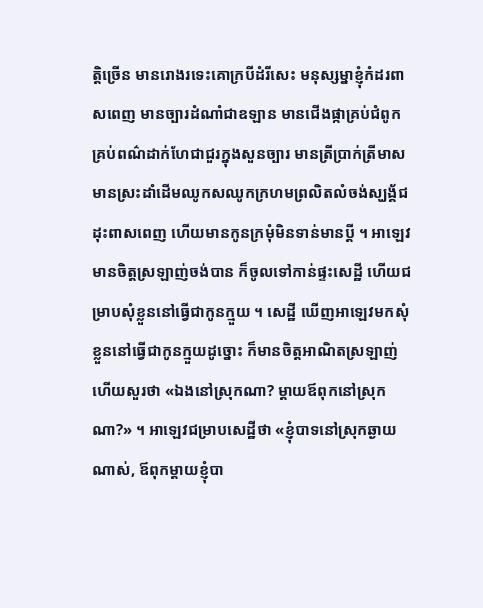ត្តិច្រើន មានរោងរទេះគោក្របីដំរីសេះ មនុស្សម្នាខ្ញុំកំដរពាសពេញ មានច្បារដំណាំជាឧឡាន មានជើងផ្កាគ្រប់ជំពូកគ្រប់ពណ៌ដាក់ហែជាជួរក្នុងសួនច្បារ មានត្រីប្រាក់ត្រីមាស មានស្រះដាំដើមឈូកសឈូកក្រហមព្រលិតលំចង់ស្ឃង្គ័ជដុះពាសពេញ ហើយមានកូនក្រមុំមិនទាន់មានប្តី ។ អាឡេវមានចិត្តស្រឡាញ់ចង់បាន ក៏ចូលទៅកាន់ផ្ទះសេដ្ឋី ហើយជម្រាបសុំខ្លួននៅធ្វើជាកូនក្មួយ ។ សេដ្ឋី ឃើញអាឡេវមកសុំខ្លួននៅធ្វើជាកូនក្មួយដូច្នោះ ក៏មានចិត្តអាណិតស្រឡាញ់ ហើយសួរថា «ឯងនៅស្រុកណា? ម្តាយឪពុកនៅស្រុកណា?» ។ អាឡេវជម្រាបសេដ្ឋីថា «ខ្ញុំបាទនៅស្រុកឆ្ងាយណាស់, ឪពុកម្តាយខ្ញុំបា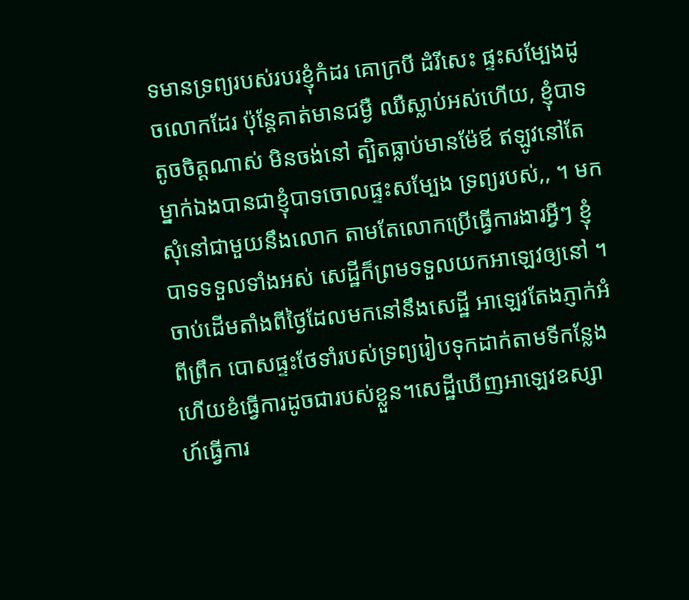ទមានទ្រព្យរបស់របរខ្ញុំកំដរ គោក្របី ដំរីសេះ ផ្ទះសម្បែងដូចលោកដែរ ប៉ុន្តែគាត់មានជម្ងឺ ឈឺស្លាប់អស់ហើយ, ខ្ញុំបាទតូចចិត្តណាស់ មិនចង់នៅ ត្បិតធ្លាប់មានម៉ែឪ ឥឡូវនៅតែម្នាក់ឯងបានជាខ្ញុំបាទចោលផ្ទះសម្បែង ទ្រព្យរបស់,, ។ មកសុំនៅជាមួយនឹងលោក តាមតែលោកប្រើធ្វើការងារអ្វីៗ ខ្ញុំបាទទទួលទាំងអស់ សេដ្ឋីក៏ព្រមទទួលយកអាឡេវឲ្យនៅ ។ ចាប់ដើមតាំងពីថ្ងៃដែលមកនៅនឹងសេដ្ឋី អាឡេវតែងភ្ញាក់អំពីព្រឹក បោសផ្ទះថែទាំរបស់ទ្រព្យរៀបទុកដាក់តាមទីកន្លែង ហើយខំធ្វើការដូចជារបស់ខ្លួន។សេដ្ឋីឃើញអាឡេវឧស្សាហ៍ធ្វើការ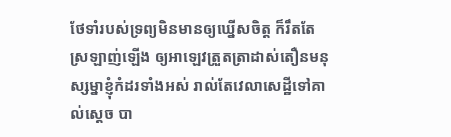ថែទាំរបស់ទ្រព្យមិនមានឲ្យឃ្នើសចិត្ត ក៏រឹតតែស្រឡាញ់ឡើង ឲ្យអាឡេវត្រួតត្រាដាស់តឿនមនុស្សម្នាខ្ញុំកំដរទាំងអស់ រាល់តែវេលាសេដ្ឋីទៅគាល់ស្តេច បា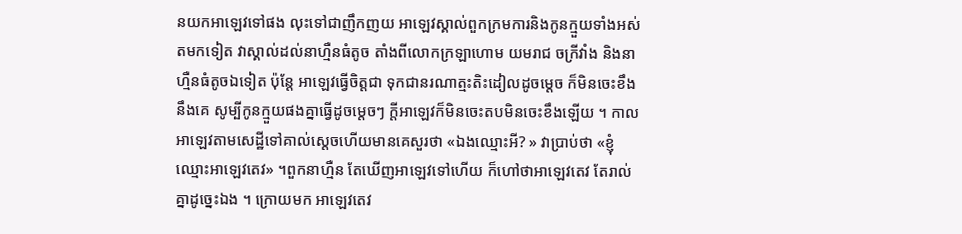នយកអាឡេវទៅផង លុះទៅជាញឹកញយ អាឡេវស្គាល់ពួកក្រមការនិងកូនក្មួយទាំងអស់ តមកទៀត វាស្គាល់ដល់នាហ្មឺនធំតូច តាំងពីលោកក្រឡាហោម យមរាជ ចក្រីវាំង និងនាហ្មឺនធំតូចឯទៀត ប៉ុន្តែ អាឡេវធ្វើចិត្តជា ទុកជានរណាត្មះតិះដៀលដូចម្តេច ក៏មិនចេះខឹងនឹងគេ សូម្បីកូនក្មួយផងគ្នាធ្វើដូចម្តេចៗ ក្តីអាឡេវក៏មិនចេះតបមិនចេះខឹងឡើយ ។ កាលអាឡេវតាមសេដ្ឋីទៅគាល់ស្តេចហើយមានគេសួរថា «ឯងឈ្មោះអី? » វាប្រាប់ថា «ខ្ញុំឈ្មោះអាឡេវតេវ» ។ពួកនាហ្មឺន តែឃើញអាឡេវទៅហើយ ក៏ហៅថាអាឡេវតេវ តែរាល់គ្នាដូច្នេះឯង ។ ក្រោយមក អាឡេវតេវ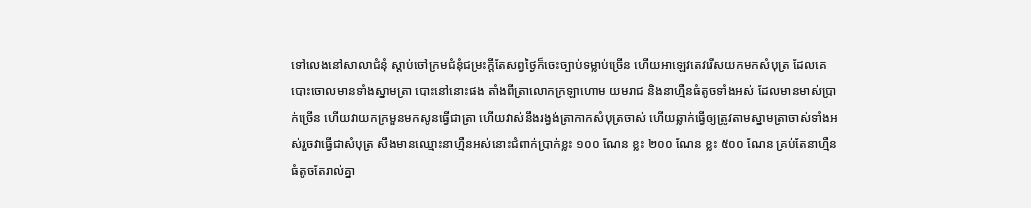ទៅលេងនៅសាលាជំនុំ ស្តាប់ចៅក្រមជំនុំជម្រះក្តីតែសព្វថ្ងៃក៏ចេះច្បាប់ទម្លាប់ច្រើន ហើយអាឡេវតេវរើសយកមកសំបុត្រ ដែលគេបោះចោលមានទាំងស្នាមត្រា បោះនៅនោះផង តាំងពីត្រាលោកក្រឡាហោម យមរាជ និងនាហ្មឺនធំតូចទាំងអស់ ដែលមានមាស់ប្រាក់ច្រើន ហើយវាយកក្រមួនមកសូនធ្វើជាត្រា ហើយវាស់នឹងរង្វង់ត្រាកាកសំបុត្រចាស់ ហើយឆ្លាក់ធ្វើឲ្យត្រូវតាមស្នាមត្រាចាស់ទាំងអស់រួចវាធ្វើជាសំបុត្រ សឹងមានឈ្មោះនាហ្មឺនអស់នោះជំពាក់ប្រាក់ខ្លះ ១០០ ណែន ខ្លះ ២០០ ណែន ខ្លះ ៥០០ ណែន គ្រប់តែនាហ្មឺនធំតូចតែរាល់គ្នា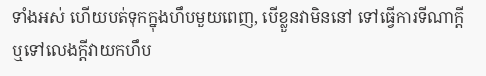ទាំងអស់ ហើយបត់ទុកក្នុងហឹបមួយពេញ, បើខ្លួនវាមិននៅ ទៅធ្វើការទីណាក្តី ឬទៅលេងក្តីវាយកហឹប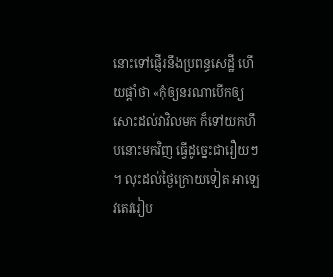នោះទៅផ្ញើរនឹងប្រពន្ធសេដ្ឋី ហើយផ្តាំថា «កុំឲ្យនរណាបើកឲ្យសោះដល់វាវិលមក ក៏ទៅយកហឹបនោះមកវិញ ធ្វើដូច្នេះជារឿយៗ ។ លុះដល់ថ្ងៃក្រោយទៀត អាឡេវតេវរៀប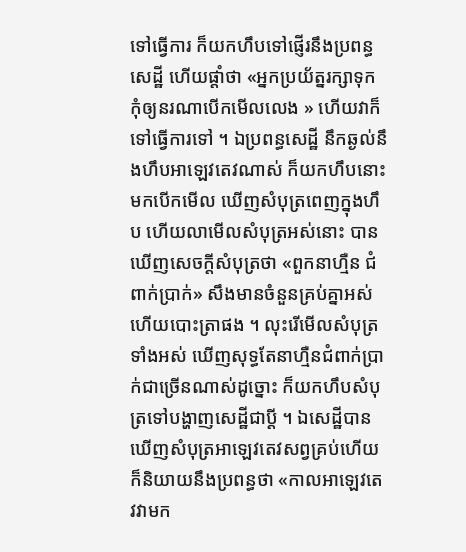ទៅធ្វើការ ក៏យកហឹបទៅផ្ញើរនឹងប្រពន្ធសេដ្ឋី ហើយផ្តាំថា «អ្នកប្រយ័ត្នរក្សាទុក កុំឲ្យនរណាបើកមើលលេង » ហើយវាក៏ទៅធ្វើការទៅ ។ ឯប្រពន្ធសេដ្ឋី នឹកឆ្ងល់នឹងហឹបអាឡេវតេវណាស់ ក៏យកហឹបនោះមកបើកមើល ឃើញសំបុត្រពេញក្នុងហឹប ហើយលាមើលសំបុត្រអស់នោះ បានឃើញសេចក្តីសំបុត្រថា «ពួកនាហ្មឺន ជំពាក់ប្រាក់» សឹងមានចំនួនគ្រប់គ្នាអស់ ហើយបោះត្រាផង ។ លុះរើមើលសំបុត្រទាំងអស់ ឃើញសុទ្ធតែនាហ្មឺនជំពាក់ប្រាក់ជាច្រើនណាស់ដូច្នោះ ក៏យកហឹបសំបុត្រទៅបង្ហាញសេដ្ឋីជាប្តី ។ ឯសេដ្ឋីបានឃើញសំបុត្រអាឡេវតេវសព្វគ្រប់ហើយ ក៏និយាយនឹងប្រពន្ធថា «កាលអាឡេវតេវវាមក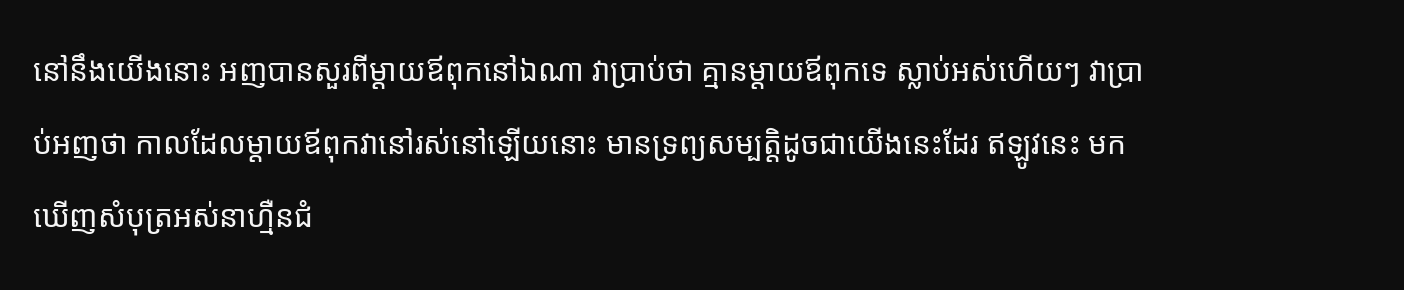នៅនឹងយើងនោះ អញបានសួរពីម្តាយឪពុកនៅឯណា វាប្រាប់ថា គ្មានម្តាយឪពុកទេ ស្លាប់អស់ហើយៗ វាប្រាប់អញថា កាលដែលម្តាយឪពុកវានៅរស់នៅឡើយនោះ មានទ្រព្យសម្បត្តិដូចជាយើងនេះដែរ ឥឡូវនេះ មកឃើញសំបុត្រអស់នាហ្មឺនជំ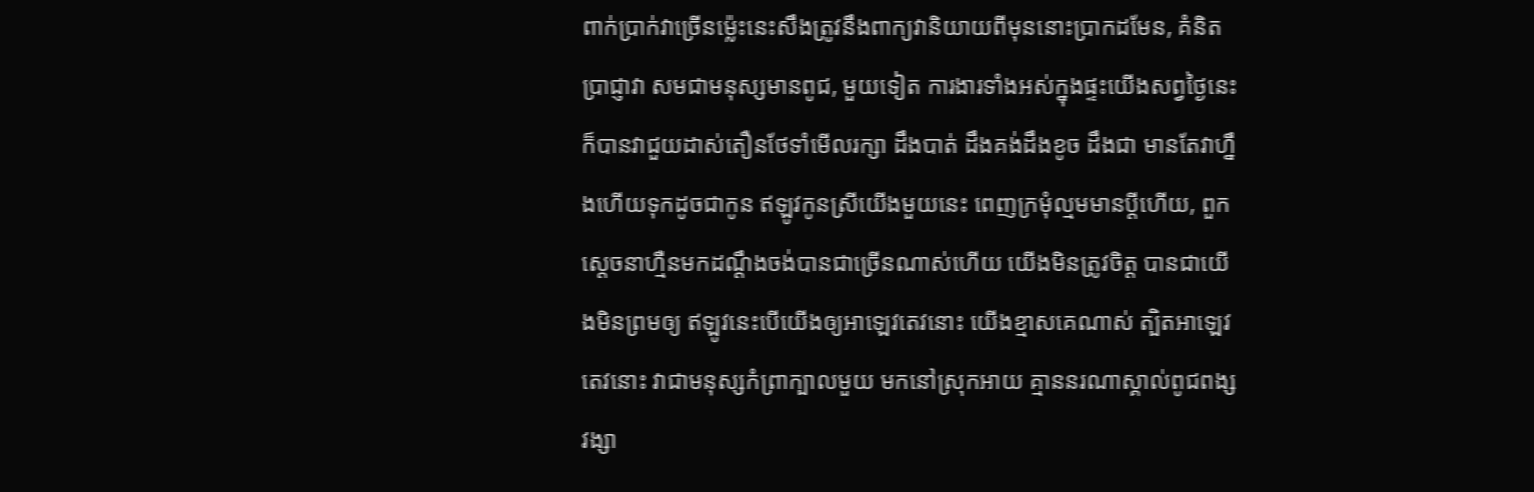ពាក់ប្រាក់វាច្រើនម៉្លេះនេះសឹងត្រូវនឹងពាក្យវានិយាយពីមុននោះប្រាកដមែន, គំនិតប្រាជ្ញាវា សមជាមនុស្សមានពូជ, មួយទៀត ការងារទាំងអស់ក្នុងផ្ទះយើងសព្វថ្ងៃនេះ ក៏បានវាជួយដាស់តឿនថែទាំមើលរក្សា ដឹងបាត់ ដឹងគង់ដឹងខូច ដឹងជា មានតែវាហ្នឹងហើយទុកដូចជាកូន ឥឡូវកូនស្រីយើងមួយនេះ ពេញក្រមុំល្មមមានប្តីហើយ, ពួកស្តេចនាហ្មឺនមកដណ្តឹងចង់បានជាច្រើនណាស់ហើយ យើងមិនត្រូវចិត្ត បានជាយើងមិនព្រមឲ្យ ឥឡូវនេះបើយើងឲ្យអាឡេវតេវនោះ យើងខ្មាសគេណាស់ ត្បិតអាឡេវតេវនោះ វាជាមនុស្សកំព្រាក្បាលមួយ មកនៅស្រុកអាយ គ្មាននរណាស្គាល់ពូជពង្សវង្សា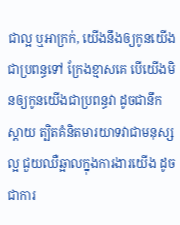ជាល្អ ឬអាក្រក់, យើងនឹងឲ្យកូនយើងជាប្រពន្ធទៅ ក្រែងខ្មាសគេ បើយើងមិនឲ្យកូនយើងជាប្រពន្ធវា ដូចជានឹកស្តាយ ត្បិតគំនិតមារយាទវាជាមនុស្សល្អ ជួយឈឺឆ្អាលក្នុងការងារយើង ដូចជាការ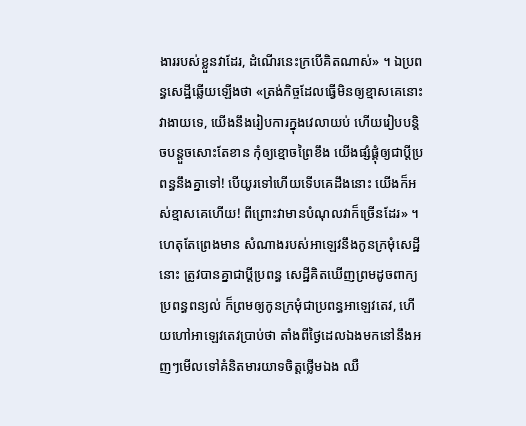ងាររបស់ខ្លួនវាដែរ, ដំណើរនេះក្របើគិតណាស់» ។ ឯប្រពន្ធសេដ្ឋីឆ្លើយឡើងថា «ត្រង់កិច្ចដែលធ្វើមិនឲ្យខ្មាសគេនោះវាងាយទេ, យើងនឹងរៀបការក្នុងវេលាយប់ ហើយរៀបបន្តិចបន្តួចសោះតែខាន កុំឲ្យខ្មោចព្រៃខឹង យើងផ្សំផ្គុំឲ្យជាប្តីប្រពន្ធនឹងគ្នាទៅ! បើយូរទៅហើយទើបគេដឹងនោះ យើងក៏អស់ខ្មាសគេហើយ! ពីព្រោះវាមានបំណុលវាក៏ច្រើនដែរ» ។ ហេតុតែព្រេងមាន សំណាងរបស់អាឡេវនឹងកូនក្រមុំសេដ្ឋីនោះ ត្រូវបានគ្នាជាប្តីប្រពន្ធ សេដ្ឋីគិតឃើញព្រមដូចពាក្យប្រពន្ធពន្យល់ ក៏ព្រមឲ្យកូនក្រមុំជាប្រពន្ធអាឡេវតេវ, ហើយហៅអាឡេវតេវប្រាប់ថា តាំងពីថ្ងៃដេលឯងមកនៅនឹងអញៗមើលទៅគំនិតមារយាទចិត្តថ្លើមឯង ឈឺ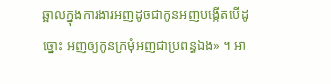ឆ្អាលក្នុងការងារអញដូចជាកូនអញបង្កើតបើដូច្នោះ អញឲ្យកូនក្រមុំអញជាប្រពន្ធឯង» ។ អា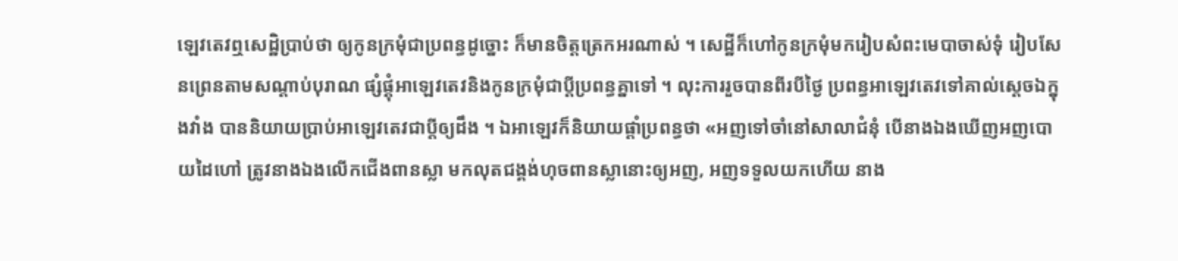ឡេវតេវឮសេដ្ឋិប្រាប់ថា ឲ្យកូនក្រមុំជាប្រពន្ធដូច្នោះ ក៏មានចិត្តត្រេកអរណាស់ ។ សេដ្ឋីក៏ហៅកូនក្រមុំមករៀបសំពះមេបាចាស់ទុំ រៀបសែនព្រេនតាមសណ្តាប់បុរាណ ផ្សំផ្គុំអាឡេវតេវនិងកូនក្រមុំជាប្តីប្រពន្ធគ្នាទៅ ។ លុះការរួចបានពីរបីថ្ងៃ ប្រពន្ធអាឡេវតេវទៅគាល់ស្តេចឯក្នុងវាំង បាននិយាយប្រាប់អាឡេវតេវជាប្តីឲ្យដឹង ។ ឯអាឡេវក៏និយាយផ្តាំប្រពន្ធថា «អញទៅចាំនៅសាលាជំនុំ បើនាងឯងឃើញអញបោយដៃហៅ ត្រូវនាងឯងលើកជើងពានស្លា មកលុតជង្គង់ហុចពានស្លានោះឲ្យអញ, អញទទួលយកហើយ នាង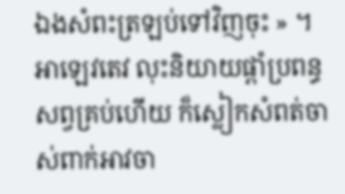ឯងសំពះត្រឡប់ទៅវិញចុះ » ។ អាឡេវតេវ លុះនិយាយផ្តាំប្រពន្ធសព្វគ្រប់ហើយ ក៏ស្លៀកសំពត់ចាស់ពាក់អាវចា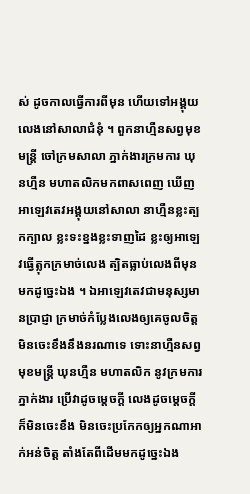ស់ ដូចកាលធ្វើការពីមុន ហើយទៅអង្គុយលេងនៅសាលាជំនុំ ។ ពួកនាហ្មឺនសព្វមុខមន្រ្តី ចៅក្រមសាលា ភ្នាក់ងារក្រមការ ឃុនហ្មឺន មហាតលិកមកពាសពេញ ឃើញអាឡេវតេវអង្គុយនៅសាលា នាហ្មឺនខ្លះត្បកក្បាល ខ្លះទះខ្នងខ្លះទាញដៃ ខ្លះឲ្យអាឡេវធ្វើត្លុកក្រមាច់លេង ត្បិតធ្លាប់លេងពីមុនមកដូច្នេះឯង ។ ឯអាឡេវតេវជាមនុស្សមានប្រាជ្ញា ក្រមាច់កំប្លែងលេងឲ្យគេចូលចិត្ត មិនចេះខឹងនឹងនរណាទេ ទោះនាហ្មឺនសព្វមុខមន្រ្តី ឃុនហ្មឺន មហាតលិក នូវក្រមការភ្នាក់ងារ ប្រើវាដូចម្តេចក្តី លេងដូចម្តេចក្តី ក៏មិនចេះខឹង មិនចេះប្រកែកឲ្យអ្នកណាអាក់អន់ចិត្ត តាំងតែពីដើមមកដូច្នេះឯង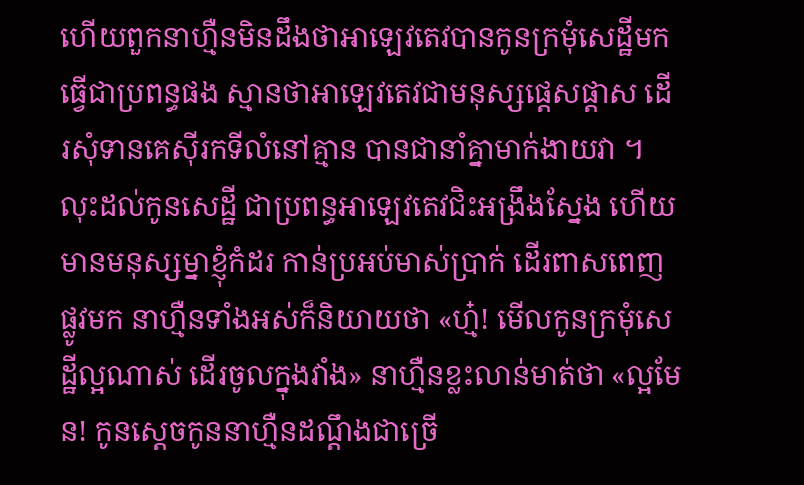ហើយពួកនាហ្មឺនមិនដឹងថាអាឡេវតេវបានកូនក្រមុំសេដ្ឋីមកធ្វើជាប្រពន្ធផង ស្មានថាអាឡេវតេវជាមនុស្សផ្តេសផ្តាស ដើរសុំទានគេស៊ីរកទីលំនៅគ្មាន បានជានាំគ្នាមាក់ងាយវា ។ លុះដល់កូនសេដ្ឋី ជាប្រពន្ធអាឡេវតេវជិះអង្រឹងស្នែង ហើយមានមនុស្សម្នាខ្ញុំកំដរ កាន់ប្រអប់មាស់ប្រាក់ ដើរពាសពេញផ្លូវមក នាហ្មឺនទាំងអស់ក៏និយាយថា «ហ្ម៎! មើលកូនក្រមុំសេដ្ឋីល្អណាស់ ដើរចូលក្នុងវាំង» នាហ្មឺនខ្លះលាន់មាត់ថា «ល្អមែន! កូនស្តេចកូននាហ្មឺនដណ្តឹងជាច្រើ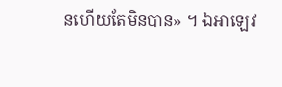នហើយតែមិនបាន» ។ ឯអាឡេវ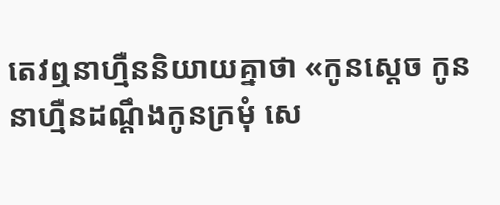តេវឮនាហ្មឺននិយាយគ្នាថា «កូនស្តេច កូននាហ្មឺនដណ្តឹងកូនក្រមុំ សេ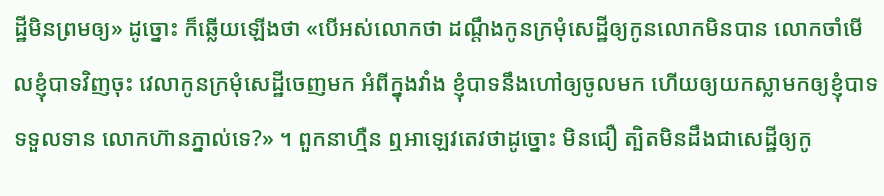ដ្ឋីមិនព្រមឲ្យ» ដូច្នោះ ក៏ឆ្លើយឡើងថា «បើអស់លោកថា ដណ្តឹងកូនក្រមុំសេដ្ឋីឲ្យកូនលោកមិនបាន លោកចាំមើលខ្ញុំបាទវិញចុះ វេលាកូនក្រមុំសេដ្ឋីចេញមក អំពីក្នុងវាំង ខ្ញុំបាទនឹងហៅឲ្យចូលមក ហើយឲ្យយកស្លាមកឲ្យខ្ញុំបាទទទួលទាន លោកហ៊ានភ្នាល់ទេ?» ។ ពួកនាហ្មឺន ឮអាឡេវតេវថាដូច្នោះ មិនជឿ ត្បិតមិនដឹងជាសេដ្ឋីឲ្យកូ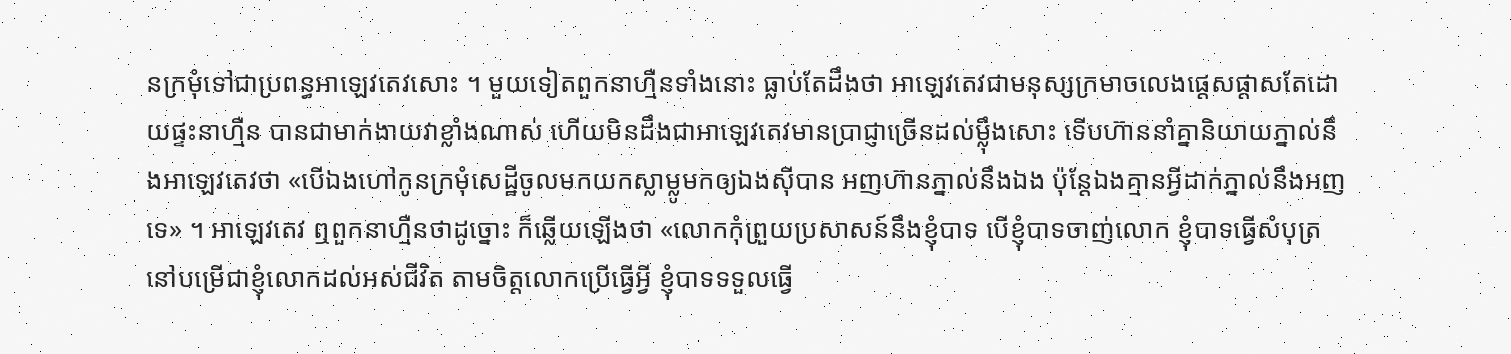នក្រមុំទៅជាប្រពន្ធអាឡេវតេវសោះ ។ មួយទៀតពួកនាហ្មឺនទាំងនោះ ធ្លាប់តែដឹងថា អាឡេវតេវជាមនុស្សក្រមាចលេងផ្តេសផ្តាសតែដោយផ្ទះនាហ្មឺន បានជាមាក់ងាយវាខ្លាំងណាស់ ហើយមិនដឹងជាអាឡេវតេវមានប្រាជ្ញាច្រើនដល់ម្ល៉ឹងសោះ ទើបហ៊ាននាំគ្នានិយាយភ្នាល់នឹងអាឡេវតេវថា «បើឯងហៅកូនក្រមុំសេដ្ឋីចូលមកយកស្លាម្លូមកឲ្យឯងស៊ីបាន អញហ៊ានភ្នាល់នឹងឯង ប៉ុន្តែឯងគ្មានអ្វីដាក់ភ្នាល់នឹងអញទេ» ។ អាឡេវតេវ ឮពួកនាហ្មឺនថាដូច្នោះ ក៏ឆ្លើយឡើងថា «លោកកុំព្រួយប្រសាសន៍នឹងខ្ញុំបាទ បើខ្ញុំបាទចាញ់លោក ខ្ញុំបាទធ្វើសំបុត្រនៅបម្រើជាខ្ញុំលោកដល់អស់ជីវិត តាមចិត្តលោកប្រើធ្វើអ្វី ខ្ញុំបាទទទួលធ្វើ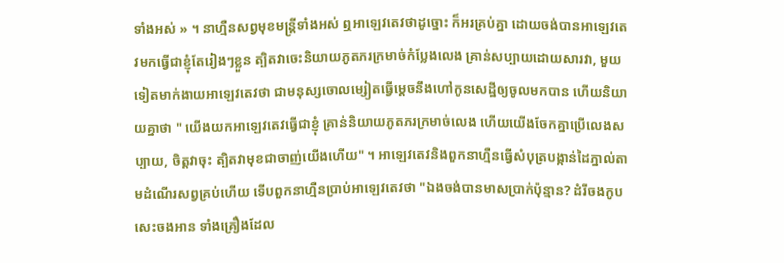ទាំងអស់ » ។ នាហ្មឺនសព្វមុខមន្រ្តីទាំងអស់ ឮអាឡេវតេវថាដូច្នោះ ក៏អរគ្រប់គ្នា ដោយចង់បានអាឡេវតេវមកធ្វើជាខ្ញុំតែរៀងៗខ្លួន ត្បិតវាចេះនិយាយភូតភរក្រមាច់កំប្លែងលេង គ្រាន់សប្បាយដោយសារវា, មួយទៀតមាក់ងាយអាឡេវតេវថា ជាមនុស្សចោលម្សៀតធ្វើម្តេចនឹងហៅកូនសេដ្ឋីឲ្យចូលមកបាន ហើយនិយាយគ្នាថា " យើងយកអាឡេវតេវធ្វើជាខ្ញុំ គ្រាន់និយាយភូតភរក្រមាច់លេង ហើយយើងចែកគ្នាប្រើលេងសប្បាយ, ចិត្តវាចុះ ត្បិតវាមុខជាចាញ់យើងហើយ" ។ អាឡេវតេវនិងពួកនាហ្មឺនធ្វើសំបុត្របង្កាន់ដៃភ្នាល់តាមដំណើរសព្វគ្រប់ហើយ ទើបពួកនាហ្មឺនប្រាប់អាឡេវតេវថា "ឯងចង់បានមាសប្រាក់ប៉ុន្មាន? ដំរីចងកូប សេះចងអាន ទាំងគ្រឿងដែល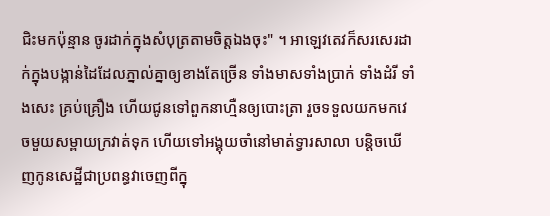ជិះមកប៉ុន្មាន ចូរដាក់ក្នុងសំបុត្រតាមចិត្តឯងចុះ" ។ អាឡេវតេវក៏សរសេរដាក់ក្នុងបង្កាន់ដៃដែលភ្នាល់គ្នាឲ្យខាងតែច្រើន ទាំងមាសទាំងប្រាក់ ទាំងដំរី ទាំងសេះ គ្រប់គ្រឿង ហើយជូនទៅពួកនាហ្មឺនឲ្យបោះត្រា រួចទទួលយកមកវេចមួយសម្ពាយក្រវាត់ទុក ហើយទៅអង្គុយចាំនៅមាត់ទ្វារសាលា បន្តិចឃើញកូនសេដ្ឋីជាប្រពន្ធវាចេញពីក្នុ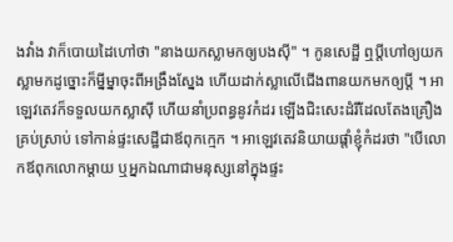ងវាំង វាក៏បោយដៃហៅថា "នាងយកស្លាមកឲ្យបងស៊ី" ។ កូនសេដ្ឋី ឮប្តីហៅឲ្យយកស្លាមកដូច្នោះក៏ម្នីម្នាចុះពីអង្រឹងស្នែង ហើយដាក់ស្លាលើជើងពានយកមកឲ្យប្តី ។ អាឡេវតេវក៏ទទួលយកស្លាស៊ី ហើយនាំប្រពន្ធនូវកំដរ ឡើងជិះសេះដំរីដែលតែងគ្រឿងគ្រប់ស្រាប់ ទៅកាន់ផ្ទះសេដ្ឋីជាឪពុកក្មេក ។ អាឡេវតេវនិយាយផ្តាំខ្ញុំកំដរថា "បើលោកឪពុកលោកម្តាយ ឬអ្នកឯណាជាមនុស្សនៅក្នុងផ្ទះ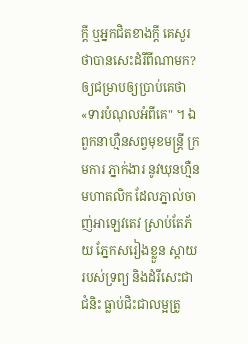ក្តី ឬអ្នកជិតខាងក្តី គេសួរថាបានសេះដំរីពីណាមក? ឲ្យជម្រាបឲ្យប្រាប់គេថា «ទារបំណុលអំពីគេ" ។ ឯពួកនាហ្មឺនសព្វមុខមន្រ្តី ក្រមការ ភ្នាក់ងារ នូវឃុនហ្មឺន មហាតលិក ដែលភ្នាល់ចាញ់អាឡេវតេវ ស្រាប់តែភ័យ ភ្នែកសរៀងខ្លួន ស្តាយរបស់ទ្រព្យ និងដំរីសេះជាជំនិះ ធ្លាប់ជិះជាលម្អត្រូ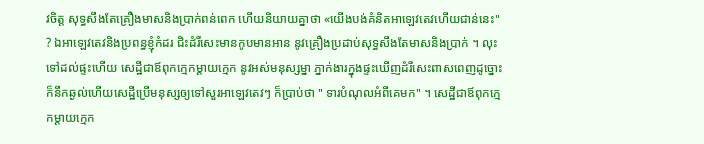វចិត្ត សុទ្ធសឹងតែគ្រឿងមាសនិងប្រាក់ពន់ពេក ហើយនិយាយគ្នាថា «យើងបង់គំនិតអាឡេវតេវហើយជាន់នេះ" ? ឯអាឡេវតេវនិងប្រពន្ធខ្ញុំកំដរ ជិះដំរីសេះមានកូបមានអាន នូវគ្រឿងប្រដាប់សុទ្ធសឹងតែមាសនិងប្រាក់ ។ លុះទៅដល់ផ្ទះហើយ សេដ្ឋីជាឪពុកក្មេកម្តាយក្មេក នូវអស់មនុស្សម្នា ភ្នាក់ងារក្នុងផ្ទះឃើញដំរីសេះពាសពេញដូច្នោះ ក៏នឹកឆ្ងល់ហើយសេដ្ឋីប្រើមនុស្សឲ្យទៅសួរអាឡេវតេវៗ ក៏ប្រាប់ថា " ទារបំណុលអំពីគេមក" ។ សេដ្ឋីជាឪពុកក្មេកម្តាយក្មេក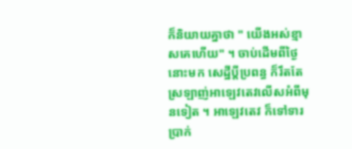ក៏និយាយគ្នាថា " យើងអស់ខ្មាសគេហើយ" ។ ចាប់ដើមពីថ្ងៃនោះមក សេដ្ឋីប្តីប្រពន្ធ ក៏រឹតតែស្រឡាញ់អាឡេវតេវលើសអំពីមុនទៀត ។ អាឡេវតេវ ក៏ទៅទារប្រាក់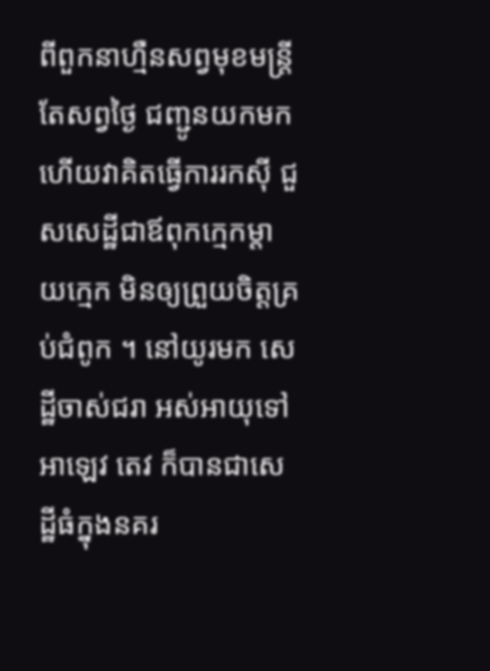ពីពួកនាហ្មឺនសព្វមុខមន្រ្តីតែសព្វថ្ងៃ ជញ្ជូនយកមក ហើយវាគិតធ្វើការរកស៊ី ជួសសេដ្ឋីជាឪពុកក្មេកម្តាយក្មេក មិនឲ្យព្រួយចិត្តគ្រប់ជំពូក ។ នៅយូរមក សេដ្ឋីចាស់ជរា អស់អាយុទៅ អាឡេវ តេវ ក៏បានជាសេដ្ឋីធំក្នុងនគរ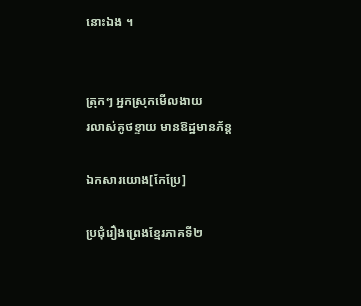នោះឯង ។


ត្រុកៗ អ្នកស្រុកមើលងាយ
រលាស់គូថខ្ទាយ មានឱដ្ឋមានភ័ន្ត

ឯកសារយោង[កែប្រែ]

ប្រជុំរឿងព្រេងខ្មែរភាគទី២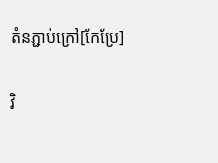តំនភ្ជាប់ក្រៅ[កែប្រែ]

វិ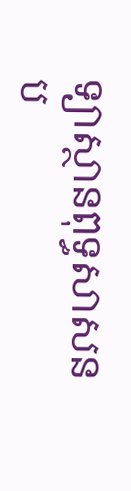ទ្យាស្ថានពុទ្ធសាសនប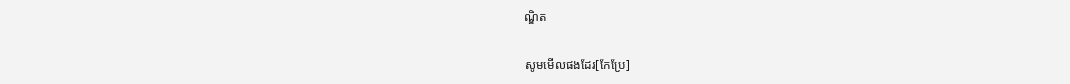ណ្ឌិត

សូមមើលផងដែរ[កែប្រែ]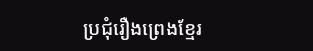ប្រជុំរឿងព្រេងខ្មែរ